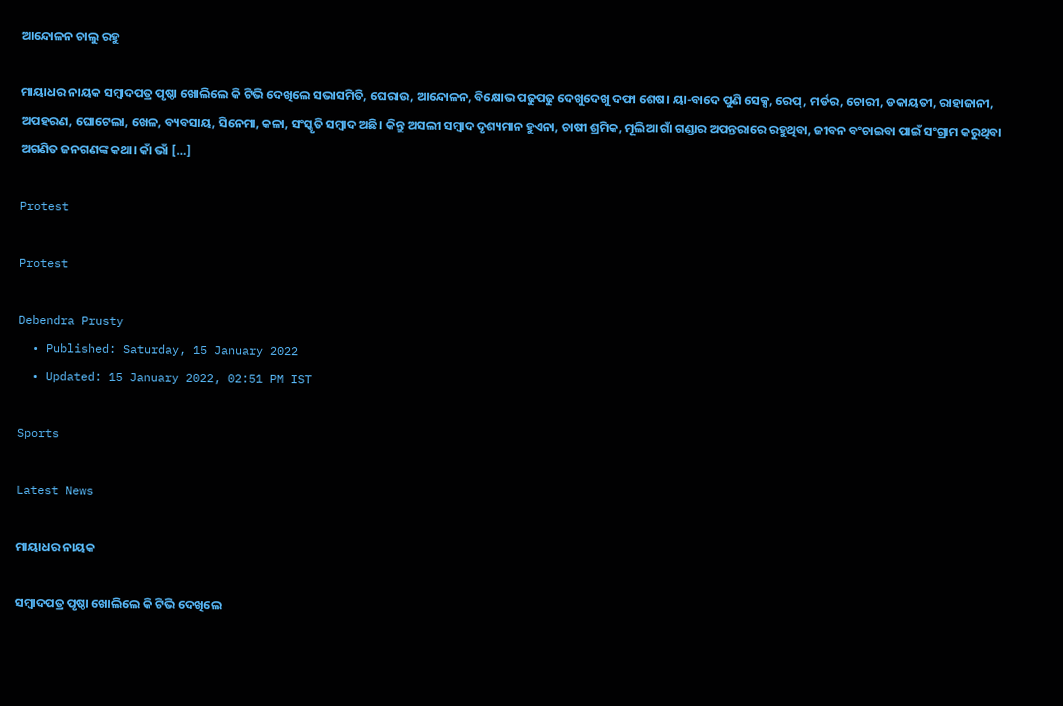ଆନ୍ଦୋଳନ ଚାଲୁ ରହୁ

ମାୟାଧର ନାୟକ ସମ୍ବାଦପତ୍ର ପୃଷ୍ଠା ଖୋଲିଲେ କି ଟିଭି ଦେଖିଲେ ସଭାସମିତି, ଘେରାଉ, ଆନ୍ଦୋଳନ, ବିକ୍ଷୋଭ ପଢୁପଢୁ ଦେଖୁଦେଖୁ ଦଫା ଶେଷ। ୟା-ବାଦେ ପୁଣି ସେକ୍ସ, ରେପ୍, ମର୍ଡର, ଚୋରୀ, ଡକାୟତୀ, ରାହାଜାନୀ, ଅପହରଣ, ଘୋଟେଲା, ଖେଳ, ବ୍ୟବସାୟ, ସିନେମା, କଳା, ସଂସ୍କୃତି ସମ୍ବାଦ ଅଛି। କିନ୍ତୁ ଅସଲୀ ସମ୍ବାଦ ଦୃଶ୍ୟମାନ ହୁଏନା, ଚାଷୀ ଶ୍ରମିକ, ମୂଲିଆ ଗାଁ ଗଣ୍ଡାର ଅପନ୍ତରାରେ ରହୁଥିବା, ଜୀବନ ବଂଚାଇବା ପାଇଁ ସଂଗ୍ରାମ କରୁଥିବା ଅଗଣିତ ଜନଗଣଙ୍କ କଥା। କାଁ ଭାଁ […]

Protest

Protest

Debendra Prusty
  • Published: Saturday, 15 January 2022
  • Updated: 15 January 2022, 02:51 PM IST

Sports

Latest News

ମାୟାଧର ନାୟକ

ସମ୍ବାଦପତ୍ର ପୃଷ୍ଠା ଖୋଲିଲେ କି ଟିଭି ଦେଖିଲେ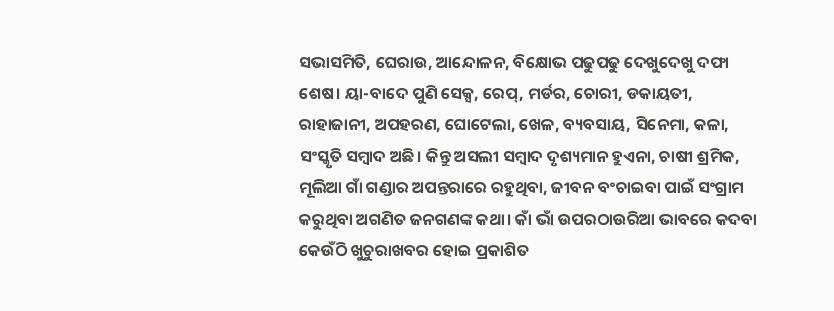ସଭାସମିତି, ଘେରାଉ, ଆନ୍ଦୋଳନ, ବିକ୍ଷୋଭ ପଢୁପଢୁ ଦେଖୁଦେଖୁ ଦଫା ଶେଷ। ୟା-ବାଦେ ପୁଣି ସେକ୍ସ, ରେପ୍, ମର୍ଡର, ଚୋରୀ, ଡକାୟତୀ, ରାହାଜାନୀ, ଅପହରଣ, ଘୋଟେଲା, ଖେଳ, ବ୍ୟବସାୟ, ସିନେମା, କଳା, ସଂସ୍କୃତି ସମ୍ବାଦ ଅଛି। କିନ୍ତୁ ଅସଲୀ ସମ୍ବାଦ ଦୃଶ୍ୟମାନ ହୁଏନା, ଚାଷୀ ଶ୍ରମିକ, ମୂଲିଆ ଗାଁ ଗଣ୍ଡାର ଅପନ୍ତରାରେ ରହୁଥିବା, ଜୀବନ ବଂଚାଇବା ପାଇଁ ସଂଗ୍ରାମ କରୁଥିବା ଅଗଣିତ ଜନଗଣଙ୍କ କଥା। କାଁ ଭାଁ ଉପରଠାଉରିଆ ଭାବରେ କଦବା କେଉଁଠି ଖୁଚୁରାଖବର ହୋଇ ପ୍ରକାଶିତ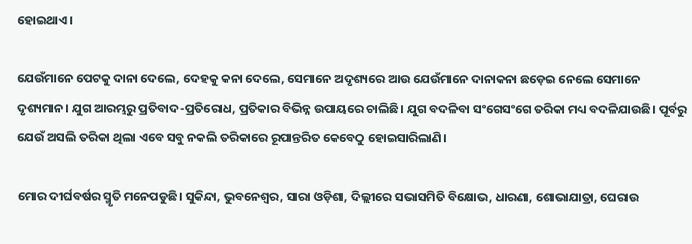ହୋଇଥାଏ।

ଯେଉଁମାନେ ପେଟକୁ ଦାନା ଦେଲେ, ଦେହକୁ କନା ଦେଲେ, ସେମାନେ ଅଦୃଶ୍ୟରେ ଆଉ ଯେଉଁମାନେ ଦାନାକନା ଛଡ଼େଇ ନେଲେ ସେମାନେ ଦୃଶ୍ୟମାନ। ଯୁଗ ଆରମ୍ଭରୁ ପ୍ରତିବାଦ-ପ୍ରତିରୋଧ, ପ୍ରତିକାର ବିଭିନ୍ନ ଉପାୟରେ ଚାଲିଛି। ଯୁଗ ବଦଳିବା ସଂଗେସଂଗେ ତରିକା ମଧ୍ୟ ବଦଳିଯାଉଛି। ପୂର୍ବରୁ ଯେଉଁ ଅସଲି ତରିକା ଥିଲା ଏବେ ସବୁ ନକଲି ତରିକାରେ ରୂପାନ୍ତରିତ କେବେଠୁ ହୋଇସାରିଲାଣି।

ମୋର ଦୀର୍ଘବର୍ଷର ସ୍ମୃତି ମନେପଡୁଛି। ସୁକିନ୍ଦା, ଭୁବନେଶ୍ୱର, ସାରା ଓଡ଼ିଶା, ଦିଲ୍ଲୀରେ ସଭାସମିତି ବିକ୍ଷୋଭ, ଧାରଣା, ଶୋଭାଯାତ୍ରା, ଘେରାଉ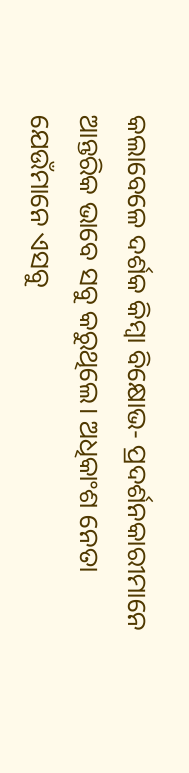କଲାବେଳେ ଦର୍ଶକ କିମ୍ବା ବିକ୍ଷୋଭ- ପ୍ରଦର୍ଶନକାରୀମାନେ ଆନ୍ତରିକ ଭାବେ ସବୁ କରୁଥିଲେ। ଅଧିକାଂଶ ନେତା ଯେଉଁମାନେ ଏସବୁ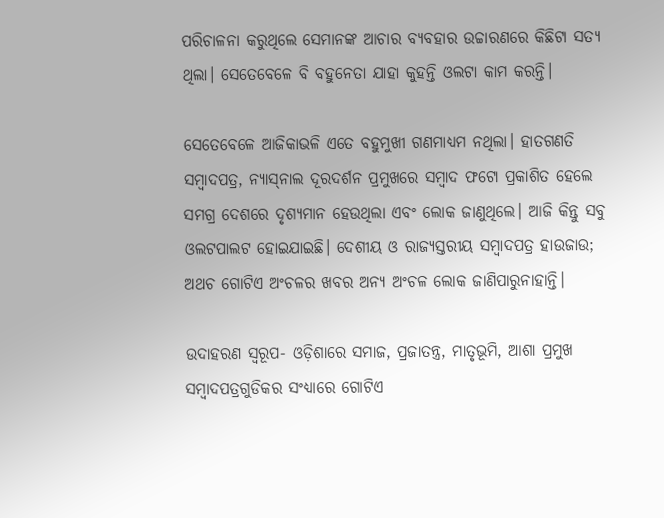ପରିଚାଳନା କରୁଥିଲେ ସେମାନଙ୍କ ଆଚାର ବ୍ୟବହାର ଉଚ୍ଚାରଣରେ କିଛିଟା ସତ୍ୟ ଥିଲା। ସେତେବେଳେ ବି ବହୁନେତା ଯାହା କୁହନ୍ତି ଓଲଟା କାମ କରନ୍ତି।

ସେତେବେଳେ ଆଜିକାଭଳି ଏତେ ବହୁମୁଖୀ ଗଣମାଧ୍ୟମ ନଥିଲା। ହାତଗଣତି ସମ୍ବାଦପତ୍ର, ନ୍ୟାସ୍‌ନାଲ ଦୂରଦର୍ଶନ ପ୍ରମୁଖରେ ସମ୍ବାଦ ଫଟୋ ପ୍ରକାଶିତ ହେଲେ ସମଗ୍ର ଦେଶରେ ଦୃଶ୍ୟମାନ ହେଉଥିଲା ଏବଂ ଲୋକ ଜାଣୁଥିଲେ। ଆଜି କିନ୍ତୁ ସବୁ ଓଲଟପାଲଟ ହୋଇଯାଇଛି। ଦେଶୀୟ ଓ ରାଜ୍ୟସ୍ତରୀୟ ସମ୍ବାଦପତ୍ର ହାଉଜାଉ; ଅଥଚ ଗୋଟିଏ ଅଂଚଳର ଖବର ଅନ୍ୟ ଅଂଚଳ ଲୋକ ଜାଣିପାରୁନାହାନ୍ତି।

ଉଦାହରଣ ସ୍ୱରୂପ- ଓଡ଼ିଶାରେ ସମାଜ, ପ୍ରଜାତନ୍ତ୍ର, ମାତୃଭୂମି, ଆଶା ପ୍ରମୁଖ ସମ୍ବାଦପତ୍ରଗୁଡିକର ସଂଧ୍ୟାରେ ଗୋଟିଏ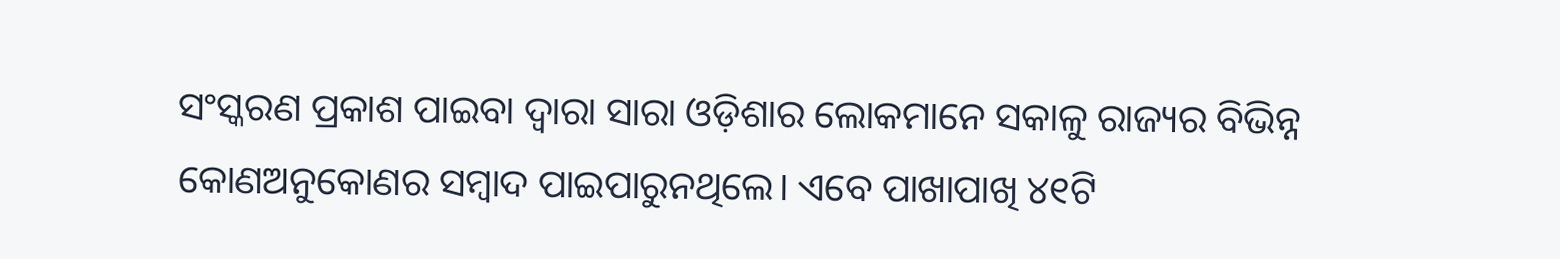ସଂସ୍କରଣ ପ୍ରକାଶ ପାଇବା ଦ୍ୱାରା ସାରା ଓଡ଼ିଶାର ଲୋକମାନେ ସକାଳୁ ରାଜ୍ୟର ବିଭିନ୍ନ କୋଣଅନୁକୋଣର ସମ୍ବାଦ ପାଇପାରୁନଥିଲେ। ଏବେ ପାଖାପାଖି ୪୧ଟି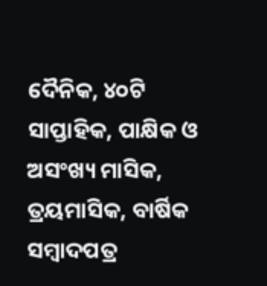ଦୈନିକ, ୪୦ଟି ସାପ୍ତାହିକ, ପାକ୍ଷିକ ଓ ଅସଂଖ୍ୟ ମାସିକ, ତ୍ରୟମାସିକ, ବାର୍ଷିକ ସମ୍ବାଦପତ୍ର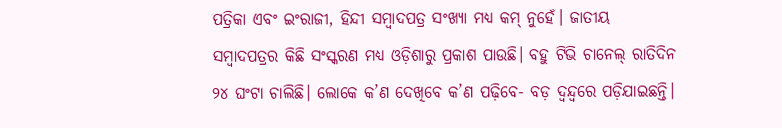ପତ୍ରିକା ଏବଂ ଇଂରାଜୀ, ହିନ୍ଦୀ ସମ୍ବାଦପତ୍ର ସଂଖ୍ୟା ମଧ୍ୟ କମ୍ ନୁହେଁ। ଜାତୀୟ ସମ୍ବାଦପତ୍ରର କିଛି ସଂସ୍କରଣ ମଧ୍ୟ ଓଡ଼ିଶାରୁ ପ୍ରକାଶ ପାଉଛି। ବହୁ ଟିଭି ଚାନେଲ୍ ରାତିଦିନ ୨୪ ଘଂଟା ଚାଲିଛି। ଲୋକେ କ’ଣ ଦେଖିବେ କ’ଣ ପଢ଼ିବେ- ବଡ଼ ଦ୍ୱନ୍ଦ୍ୱରେ ପଡ଼ିଯାଇଛନ୍ତି।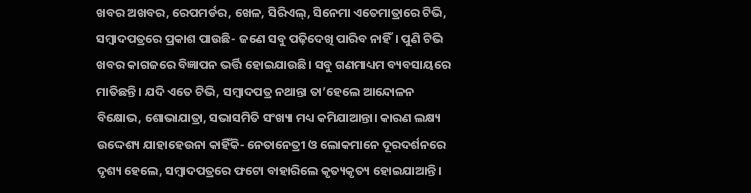ଖବର ଅଖବର, ରେପମର୍ଡର, ଖେଳ, ସିରିଏଲ୍, ସିନେମା ଏତେମାତ୍ରାରେ ଟିଭି, ସମ୍ବାଦପତ୍ରରେ ପ୍ରକାଶ ପାଉଛି- ଜଣେ ସବୁ ପଢ଼ିଦେଖି ପାରିବ ନାହିଁ। ପୁଣି ଟିଭି ଖବର କାଗଜରେ ବିଜ୍ଞାପନ ଭର୍ତ୍ତି ହୋଇଯାଉଛି। ସବୁ ଗଣମାଧ୍ୟମ ବ୍ୟବସାୟରେ ମାତିଛନ୍ତି। ଯଦି ଏତେ ଟିଭି, ସମ୍ବାଦପତ୍ର ନଥାନ୍ତା ତା’ହେଲେ ଆନ୍ଦୋଳନ ବିକ୍ଷୋଭ, ଶୋଭାଯାତ୍ରା, ସଭାସମିତି ସଂଖ୍ୟା ମଧ୍ୟ କମିଯାଆନ୍ତା। କାରଣ ଲକ୍ଷ୍ୟ ଉଦ୍ଦେଶ୍ୟ ଯାହାହେଉନା କାହିଁକି- ନେତାନେତ୍ରୀ ଓ ଲୋକମାନେ ଦୂରଦର୍ଶନରେ ଦୃଶ୍ୟ ହେଲେ, ସମ୍ବାଦପତ୍ରରେ ଫଟୋ ବାହାରିଲେ କୃତ୍ୟକୃତ୍ୟ ହୋଇଯାଆନ୍ତି।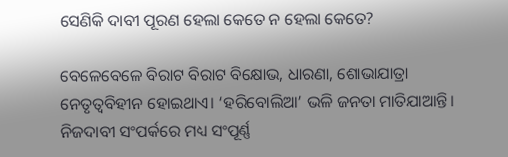ସେଣିକି ଦାବୀ ପୂରଣ ହେଲା କେତେ ନ ହେଲା କେତେ?

ବେଳେବେଳେ ବିରାଟ ବିରାଟ ବିକ୍ଷୋଭ, ଧାରଣା, ଶୋଭାଯାତ୍ରା ନେତୃତ୍ୱବିହୀନ ହୋଇଥାଏ। ‘ହରିବୋଲିଆ’ ଭଳି ଜନତା ମାତିଯାଆନ୍ତି। ନିଜଦାବୀ ସଂପର୍କରେ ମଧ୍ୟ ସଂପୂର୍ଣ୍ଣ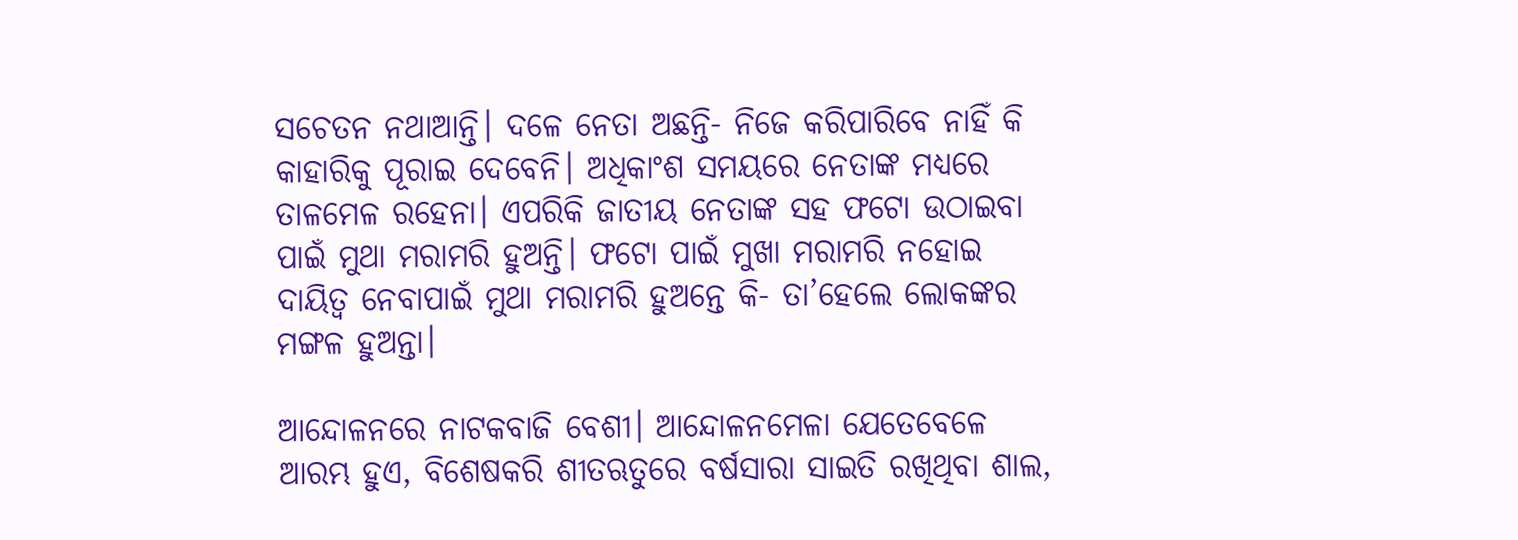ସଚେତନ ନଥାଆନ୍ତି। ଦଳେ ନେତା ଅଛନ୍ତି- ନିଜେ କରିପାରିବେ ନାହିଁ କି କାହାରିକୁ ପୂରାଇ ଦେବେନି। ଅଧିକାଂଶ ସମୟରେ ନେତାଙ୍କ ମଧ୍ୟରେ ତାଳମେଳ ରହେନା। ଏପରିକି ଜାତୀୟ ନେତାଙ୍କ ସହ ଫଟୋ ଉଠାଇବା ପାଇଁ ମୁଥା ମରାମରି ହୁଅନ୍ତି। ଫଟୋ ପାଇଁ ମୁଖା ମରାମରି ନହୋଇ ଦାୟିତ୍ୱ ନେବାପାଇଁ ମୁଥା ମରାମରି ହୁଅନ୍ତେ କି- ତା’ହେଲେ ଲୋକଙ୍କର ମଙ୍ଗଳ ହୁଅନ୍ତା।

ଆନ୍ଦୋଳନରେ ନାଟକବାଜି ବେଶୀ। ଆନ୍ଦୋଳନମେଳା ଯେତେବେଳେ ଆରମ୍ଭ ହୁଏ, ବିଶେଷକରି ଶୀତଋତୁରେ ବର୍ଷସାରା ସାଇତି ରଖିଥିବା ଶାଲ,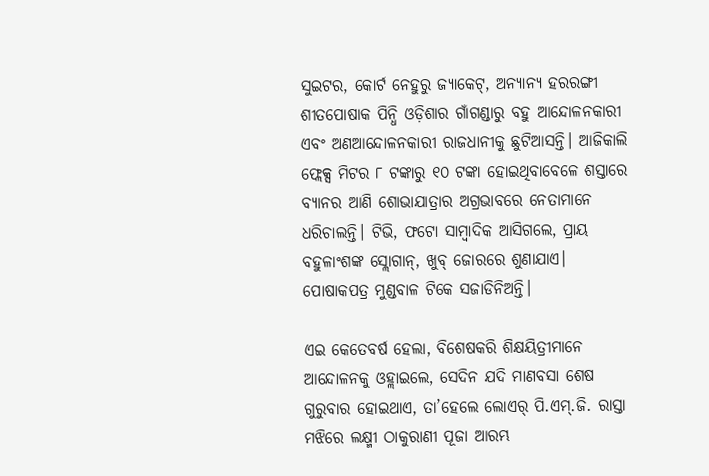ସୁଇଟର, କୋର୍ଟ ନେହୁରୁ ଜ୍ୟାକେଟ୍, ଅନ୍ୟାନ୍ୟ ହରରଙ୍ଗୀ ଶୀତପୋଷାକ ପିନ୍ଧି ଓଡ଼ିଶାର ଗାଁଗଣ୍ଡାରୁ ବହୁ ଆନ୍ଦୋଳନକାରୀ ଏବଂ ଅଣଆନ୍ଦୋଳନକାରୀ ରାଜଧାନୀକୁ ଛୁଟିଆସନ୍ତି। ଆଜିକାଲି ଫ୍ଲେକ୍ସ ମିଟର ୮ ଟଙ୍କାରୁ ୧୦ ଟଙ୍କା ହୋଇଥିବାବେଳେ ଶସ୍ତାରେ ବ୍ୟାନର ଆଣି ଶୋଭାଯାତ୍ରାର ଅଗ୍ରଭାବରେ ନେତାମାନେ ଧରିଚାଲନ୍ତି। ଟିଭି, ଫଟୋ ସାମ୍ବାଦିକ ଆସିଗଲେ, ପ୍ରାୟ ବହୁଳାଂଶଙ୍କ ସ୍ଲୋଗାନ୍, ଖୁବ୍ ଜୋରରେ ଶୁଣାଯାଏ। ପୋଷାକପତ୍ର ମୁଣ୍ଡବାଳ ଟିକେ ସଜାଡିନିଅନ୍ତି।

ଏଇ କେତେବର୍ଷ ହେଲା, ବିଶେଷକରି ଶିକ୍ଷୟିତ୍ରୀମାନେ ଆନ୍ଦୋଳନକୁ ଓହ୍ଲାଇଲେ, ସେଦିନ ଯଦି ମାଣବସା ଶେଷ ଗୁରୁବାର ହୋଇଥାଏ, ତା’ହେଲେ ଲୋଏର୍ ପି.ଏମ୍.ଜି. ରାସ୍ତା ମଝିରେ ଲକ୍ଷ୍ମୀ ଠାକୁରାଣୀ ପୂଜା ଆରମ୍ଭ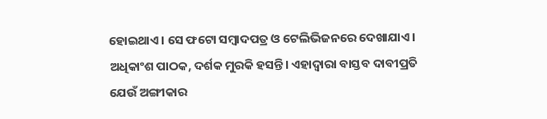ହୋଇଥାଏ। ସେ ଫଟୋ ସମ୍ବାଦପତ୍ର ଓ ଟେଲିଭିଜନରେ ଦେଖାଯାଏ। ଅଧିକାଂଶ ପାଠକ, ଦର୍ଶକ ମୁରକି ହସନ୍ତି। ଏହାଦ୍ୱାରା ବାସ୍ତବ ଦାବୀପ୍ରତି ଯେଉଁ ଅଙ୍ଗୀକାର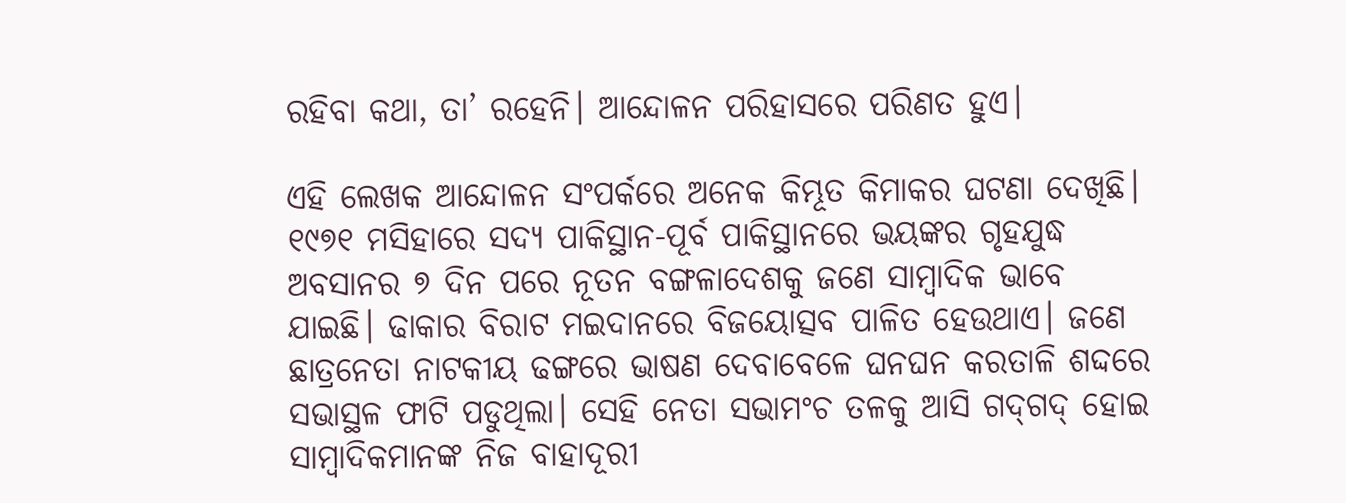ରହିବା କଥା, ତା’ ରହେନି। ଆନ୍ଦୋଳନ ପରିହାସରେ ପରିଣତ ହୁଏ।

ଏହି ଲେଖକ ଆନ୍ଦୋଳନ ସଂପର୍କରେ ଅନେକ କିମ୍ଭୂତ କିମାକର ଘଟଣା ଦେଖିଛି। ୧୯୭୧ ମସିହାରେ ସଦ୍ୟ ପାକିସ୍ଥାନ-ପୂର୍ବ ପାକିସ୍ଥାନରେ ଭୟଙ୍କର ଗୃହଯୁଦ୍ଧ ଅବସାନର ୭ ଦିନ ପରେ ନୂତନ ବଙ୍ଗଳାଦେଶକୁ ଜଣେ ସାମ୍ବାଦିକ ଭାବେ ଯାଇଛି। ଢାକାର ବିରାଟ ମଇଦାନରେ ବିଜୟୋତ୍ସବ ପାଳିତ ହେଉଥାଏ। ଜଣେ ଛାତ୍ରନେତା ନାଟକୀୟ ଢଙ୍ଗରେ ଭାଷଣ ଦେବାବେଳେ ଘନଘନ କରତାଳି ଶଦ୍ଦରେ ସଭାସ୍ଥଳ ଫାଟି ପଡୁଥିଲା। ସେହି ନେତା ସଭାମଂଚ ତଳକୁ ଆସି ଗଦ୍‌ଗଦ୍ ହୋଇ ସାମ୍ବାଦିକମାନଙ୍କ ନିଜ ବାହାଦୂରୀ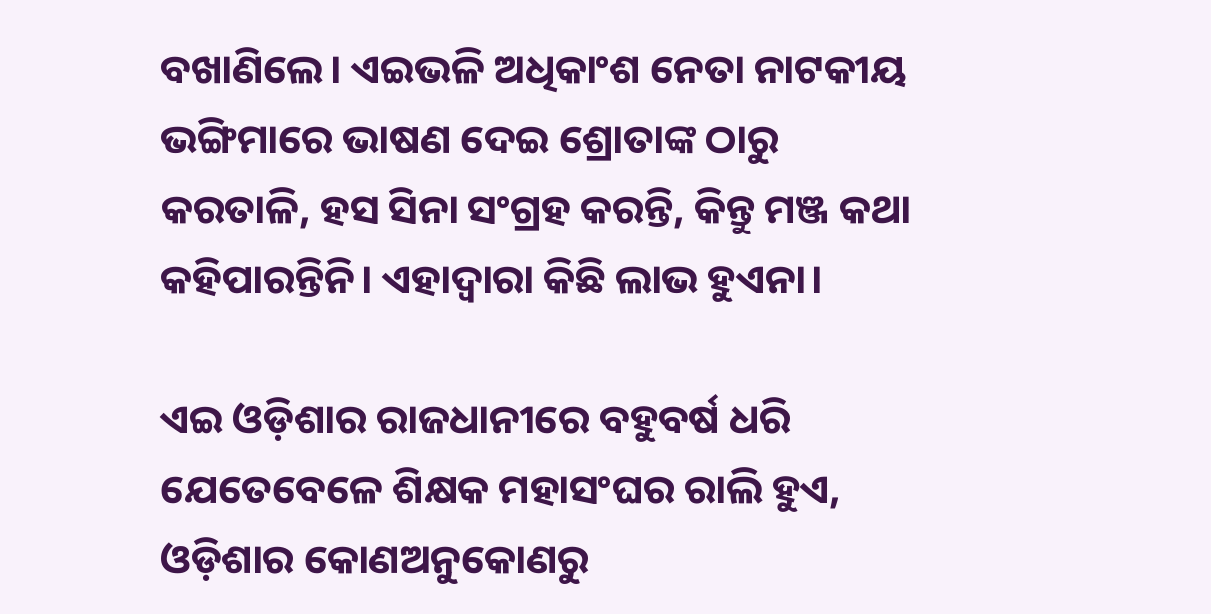ବଖାଣିଲେ। ଏଇଭଳି ଅଧିକାଂଶ ନେତା ନାଟକୀୟ ଭଙ୍ଗିମାରେ ଭାଷଣ ଦେଇ ଶ୍ରୋତାଙ୍କ ଠାରୁ କରତାଳି, ହସ ସିନା ସଂଗ୍ରହ କରନ୍ତି, କିନ୍ତୁ ମଞ୍ଜ କଥା କହିପାରନ୍ତିନି। ଏହାଦ୍ୱାରା କିଛି ଲାଭ ହୁଏନା।

ଏଇ ଓଡ଼ିଶାର ରାଜଧାନୀରେ ବହୁବର୍ଷ ଧରି ଯେତେବେଳେ ଶିକ୍ଷକ ମହାସଂଘର ରାଲି ହୁଏ, ଓଡ଼ିଶାର କୋଣଅନୁକୋଣରୁ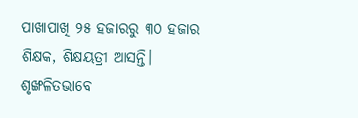ପାଖାପାଖି ୨୫ ହଜାରରୁ ୩୦ ହଜାର ଶିକ୍ଷକ, ଶିକ୍ଷୟତ୍ରୀ ଆସନ୍ତି। ଶୃଙ୍ଖଳିତଭାବେ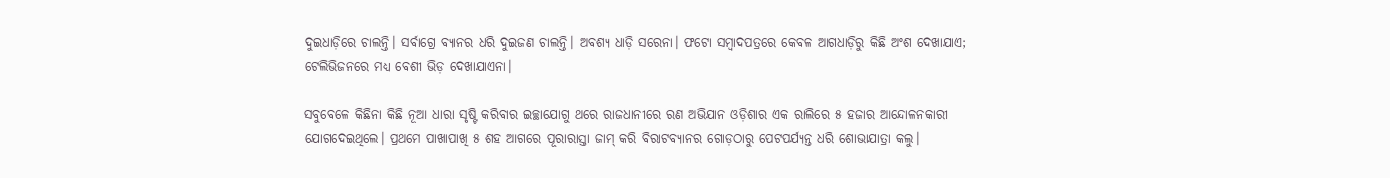ଦୁଇଧାଡ଼ିରେ ଚାଲନ୍ତି। ସର୍ବାଗ୍ରେ ବ୍ୟାନର ଧରି ଦୁଇଜଣ ଚାଲନ୍ତି। ଅବଶ୍ୟ ଧାଡ଼ି ସରେନା। ଫଟୋ ସମ୍ବାଦପତ୍ରରେ କେବଳ ଆଗଧାଡ଼ିରୁ କିଛି ଅଂଶ ଦେଖାଯାଏ; ଟେଲିଭିଜନରେ ମଧ୍ୟ ବେଶୀ ଭିଡ଼ ଦେଖାଯାଏନା।

ସବୁବେଳେ କିଛିନା କିଛି ନୂଆ ଧାରା ସୃଷ୍ଟି କରିବାର ଇଚ୍ଛାଯୋଗୁ ଥରେ ରାଜଧାନୀରେ ରଣ ଅଭିଯାନ ଓଡ଼ିଶାର ଏକ ରାଲିରେ ୫ ହଜାର ଆନ୍ଦୋଳନକାରୀ ଯୋଗଦେଇଥିଲେ। ପ୍ରଥମେ ପାଖାପାଖି ୫ ଶହ ଆଗରେ ପୂରାରାସ୍ତା ଜାମ୍ କରି ବିରାଟବ୍ୟାନର ଗୋଡ଼ଠାରୁ ପେଟପର୍ଯ୍ୟନ୍ତ ଧରି ଶୋଭାଯାତ୍ରା କଲୁ।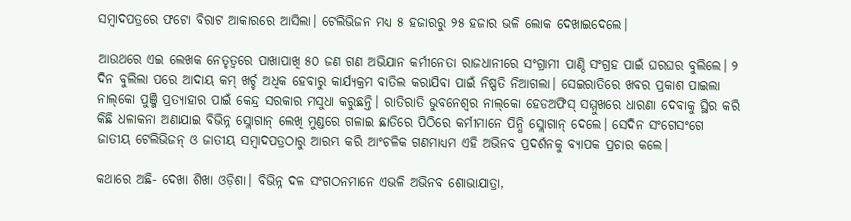ସମ୍ବାଦପତ୍ରରେ ଫଟୋ ବିରାଟ ଆକାରରେ ଆସିଲା। ଟେଲିଭିଜନ ମଧ୍ୟ ୫ ହଜାରରୁ ୨୫ ହଜାର ଭଳି ଲୋକ ଦେଖାଇଦେଲେ।

ଆଉଥରେ ଏଇ ଲେଖକ ନେତୃତ୍ୱରେ ପାଖାପାଖି ୫୦ ଜଣ ଗଣ ଅଭିଯାନ କର୍ମୀନେତା ରାଜଧାନୀରେ ସଂଗ୍ରାମୀ ପାଣ୍ଠି ସଂଗ୍ରହ ପାଇଁ ଘରଘର ବୁଲିଲେ। ୨ ଦିନ ବୁଲିଲା ପରେ ଆଦାୟ କମ୍ ଖର୍ଚ୍ଚ ଅଧିକ ହେବାରୁ କାର୍ଯ୍ୟକ୍ରମ ବାତିଲ କରାଯିବା ପାଇଁ ନିଷ୍ପତି ନିଆଗଲା। ସେଇରାତିରେ ଖବର ପ୍ରକାଶ ପାଇଲା ନାଲ୍‌କୋ ପୁଞ୍ଜି ପ୍ରତ୍ୟାହାର ପାଇଁ କେନ୍ଦ୍ର ସରକାର ମସୁଧା କରୁଛନ୍ତି। ରାତିରାତି ଭୁବନେଶ୍ୱର ନାଲ୍‌କୋ ହେଡଅଫିସ୍ ସମ୍ମୁଖରେ ଧାରଣା ଦେବାକୁ ସ୍ଥିର କରି କିଛି ଧଳାକନା ଅଣାଯାଇ ବିଭିନ୍ନ ସ୍ଲୋଗାନ୍ ଲେଖି ମୁଣ୍ଡରେ ଗଳାଇ ଛାତିରେ ପିଠିରେ କର୍ମୀମାନେ ପିନ୍ଧି ସ୍ଲୋଗାନ୍ ଦେଲେ। ସେଦିନ ସଂଗେସଂଗେ ଜାତୀୟ ଟେଲିଭିଜନ୍ ଓ ଜାତୀୟ ସମ୍ବାଦପତ୍ରଠାରୁ ଆରମ୍ଭ କରି ଆଂଚଳିକ ଗଣମାଧ୍ୟମ ଏହି ଅଭିନବ ପ୍ରଦର୍ଶନକୁ ବ୍ୟାପକ ପ୍ରଚାର କଲେ।

କଥାରେ ଅଛି- ଦେଖା ଶିଖା ଓଡ଼ିଶା। ବିଭିନ୍ନ ଦଳ ସଂଗଠନମାନେ ଏଭଳି ଅଭିନବ ଶୋଭାଯାତ୍ରା,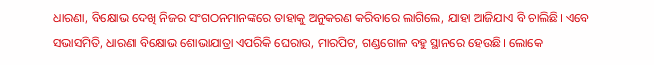ଧାରଣା, ବିକ୍ଷୋଭ ଦେଖି ନିଜର ସଂଗଠନମାନଙ୍କରେ ତାହାକୁ ଅନୁକରଣ କରିବାରେ ଲାଗିଲେ, ଯାହା ଆଜିଯାଏ ବି ଚାଲିଛି। ଏବେ ସଭାସମିତି, ଧାରଣା ବିକ୍ଷୋଭ ଶୋଭାଯାତ୍ରା ଏପରିକି ଘେରାଉ, ମାରପିଟ, ଗଣ୍ଡଗୋଳ ବହୁ ସ୍ଥାନରେ ହେଉଛି। ଲୋକେ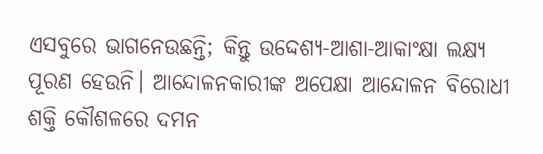ଏସବୁରେ ଭାଗନେଉଛନ୍ତି; କିନ୍ତୁ ଉଦ୍ଦେଶ୍ୟ-ଆଶା-ଆକାଂକ୍ଷା ଲକ୍ଷ୍ୟ ପୂରଣ ହେଉନି। ଆନ୍ଦୋଳନକାରୀଙ୍କ ଅପେକ୍ଷା ଆନ୍ଦୋଳନ ବିରୋଧୀ ଶକ୍ତି କୌଶଳରେ ଦମନ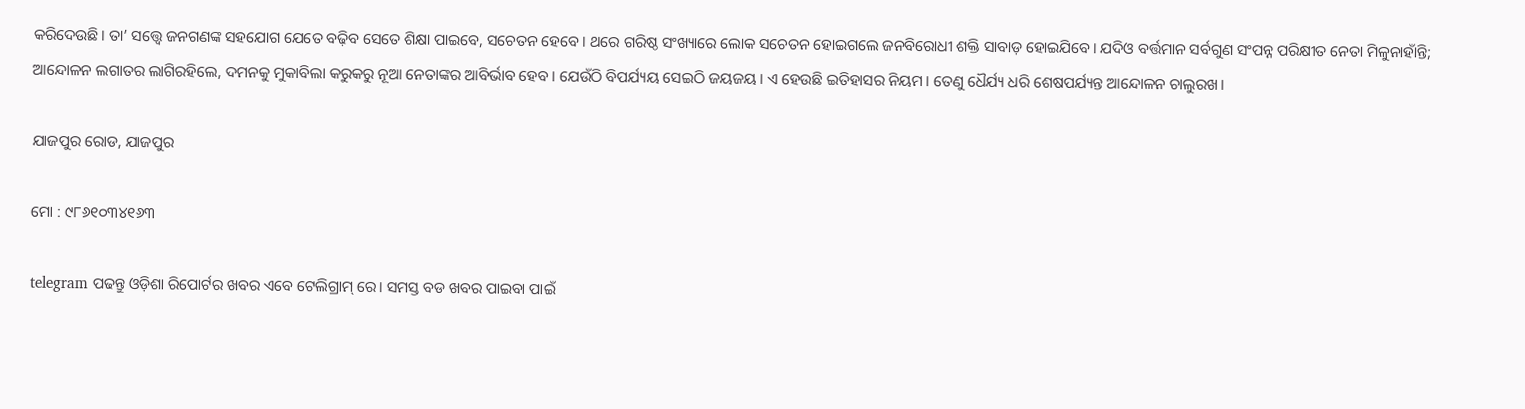କରିଦେଉଛି। ତା’ ସତ୍ତ୍ୱେ ଜନଗଣଙ୍କ ସହଯୋଗ ଯେତେ ବଢ଼ିବ ସେତେ ଶିକ୍ଷା ପାଇବେ, ସଚେତନ ହେବେ। ଥରେ ଗରିଷ୍ଠ ସଂଖ୍ୟାରେ ଲୋକ ସଚେତନ ହୋଇଗଲେ ଜନବିରୋଧୀ ଶକ୍ତି ସାବାଡ଼ ହୋଇଯିବେ। ଯଦିଓ ବର୍ତ୍ତମାନ ସର୍ବଗୁଣ ସଂପନ୍ନ ପରିକ୍ଷୀତ ନେତା ମିଳୁନାହାଁନ୍ତି; ଆନ୍ଦୋଳନ ଲଗାତର ଲାଗିରହିଲେ, ଦମନକୁ ମୁକାବିଲା କରୁକରୁ ନୂଆ ନେତାଙ୍କର ଆବିର୍ଭାବ ହେବ। ଯେଉଁଠି ବିପର୍ଯ୍ୟୟ ସେଇଠି ଜୟଜୟ। ଏ ହେଉଛି ଇତିହାସର ନିୟମ। ତେଣୁ ଧୈର୍ଯ୍ୟ ଧରି ଶେଷପର୍ଯ୍ୟନ୍ତ ଆନ୍ଦୋଳନ ଚାଲୁରଖ।

ଯାଜପୁର ରୋଡ, ଯାଜପୁର

ମୋ : ୯୮୬୧୦୩୪୧୬୩

telegram ପଢନ୍ତୁ ଓଡ଼ିଶା ରିପୋର୍ଟର ଖବର ଏବେ ଟେଲିଗ୍ରାମ୍ ରେ। ସମସ୍ତ ବଡ ଖବର ପାଇବା ପାଇଁ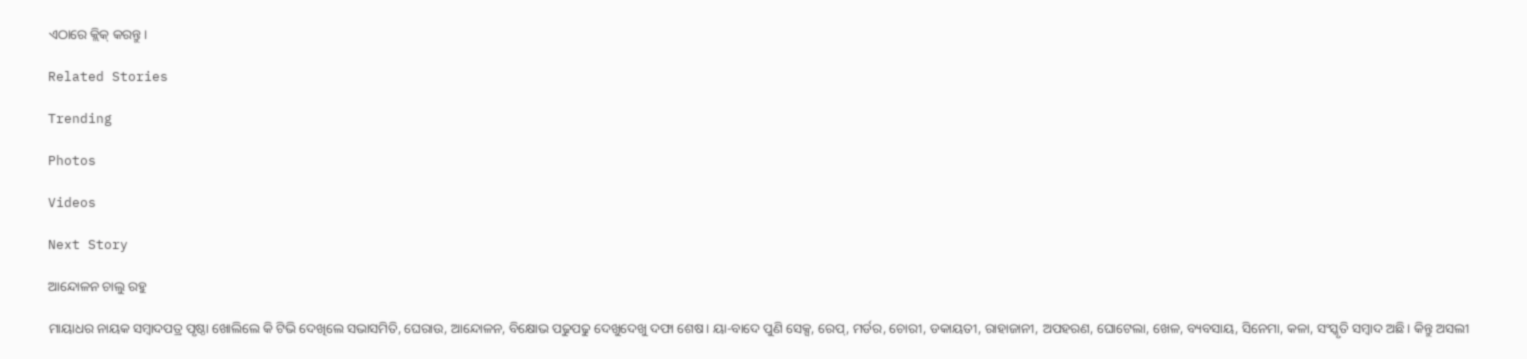ଏଠାରେ କ୍ଲିକ୍ କରନ୍ତୁ।

Related Stories

Trending

Photos

Videos

Next Story

ଆନ୍ଦୋଳନ ଚାଲୁ ରହୁ

ମାୟାଧର ନାୟକ ସମ୍ବାଦପତ୍ର ପୃଷ୍ଠା ଖୋଲିଲେ କି ଟିଭି ଦେଖିଲେ ସଭାସମିତି, ଘେରାଉ, ଆନ୍ଦୋଳନ, ବିକ୍ଷୋଭ ପଢୁପଢୁ ଦେଖୁଦେଖୁ ଦଫା ଶେଷ। ୟା-ବାଦେ ପୁଣି ସେକ୍ସ, ରେପ୍, ମର୍ଡର, ଚୋରୀ, ଡକାୟତୀ, ରାହାଜାନୀ, ଅପହରଣ, ଘୋଟେଲା, ଖେଳ, ବ୍ୟବସାୟ, ସିନେମା, କଳା, ସଂସ୍କୃତି ସମ୍ବାଦ ଅଛି। କିନ୍ତୁ ଅସଲୀ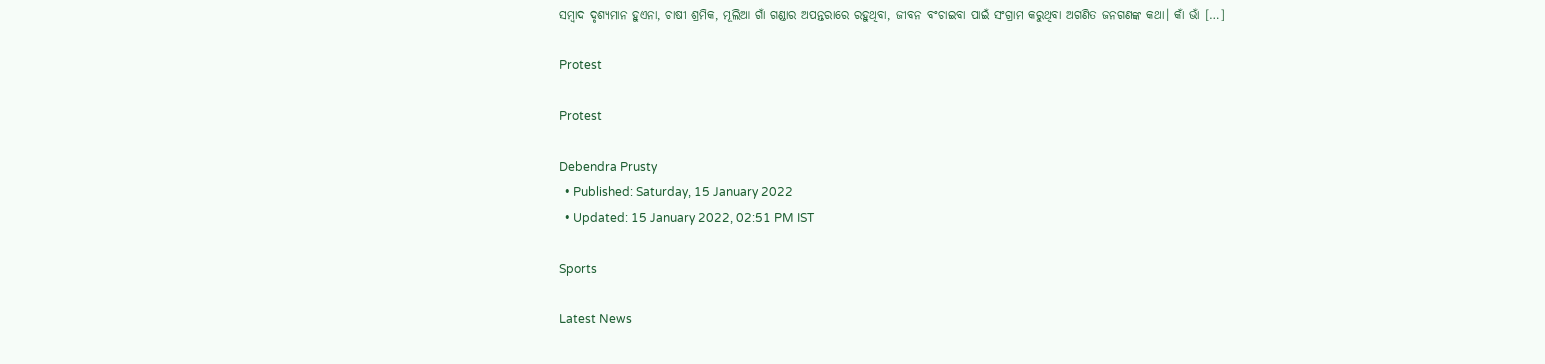ସମ୍ବାଦ ଦୃଶ୍ୟମାନ ହୁଏନା, ଚାଷୀ ଶ୍ରମିକ, ମୂଲିଆ ଗାଁ ଗଣ୍ଡାର ଅପନ୍ତରାରେ ରହୁଥିବା, ଜୀବନ ବଂଚାଇବା ପାଇଁ ସଂଗ୍ରାମ କରୁଥିବା ଅଗଣିତ ଜନଗଣଙ୍କ କଥା। କାଁ ଭାଁ […]

Protest

Protest

Debendra Prusty
  • Published: Saturday, 15 January 2022
  • Updated: 15 January 2022, 02:51 PM IST

Sports

Latest News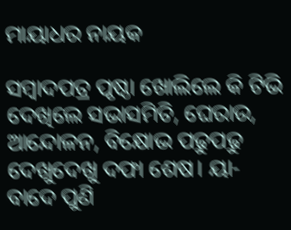ମାୟାଧର ନାୟକ

ସମ୍ବାଦପତ୍ର ପୃଷ୍ଠା ଖୋଲିଲେ କି ଟିଭି ଦେଖିଲେ ସଭାସମିତି, ଘେରାଉ, ଆନ୍ଦୋଳନ, ବିକ୍ଷୋଭ ପଢୁପଢୁ ଦେଖୁଦେଖୁ ଦଫା ଶେଷ। ୟା-ବାଦେ ପୁଣି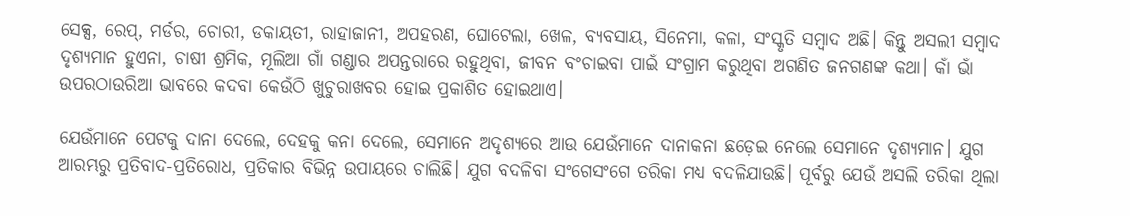ସେକ୍ସ, ରେପ୍, ମର୍ଡର, ଚୋରୀ, ଡକାୟତୀ, ରାହାଜାନୀ, ଅପହରଣ, ଘୋଟେଲା, ଖେଳ, ବ୍ୟବସାୟ, ସିନେମା, କଳା, ସଂସ୍କୃତି ସମ୍ବାଦ ଅଛି। କିନ୍ତୁ ଅସଲୀ ସମ୍ବାଦ ଦୃଶ୍ୟମାନ ହୁଏନା, ଚାଷୀ ଶ୍ରମିକ, ମୂଲିଆ ଗାଁ ଗଣ୍ଡାର ଅପନ୍ତରାରେ ରହୁଥିବା, ଜୀବନ ବଂଚାଇବା ପାଇଁ ସଂଗ୍ରାମ କରୁଥିବା ଅଗଣିତ ଜନଗଣଙ୍କ କଥା। କାଁ ଭାଁ ଉପରଠାଉରିଆ ଭାବରେ କଦବା କେଉଁଠି ଖୁଚୁରାଖବର ହୋଇ ପ୍ରକାଶିତ ହୋଇଥାଏ।

ଯେଉଁମାନେ ପେଟକୁ ଦାନା ଦେଲେ, ଦେହକୁ କନା ଦେଲେ, ସେମାନେ ଅଦୃଶ୍ୟରେ ଆଉ ଯେଉଁମାନେ ଦାନାକନା ଛଡ଼େଇ ନେଲେ ସେମାନେ ଦୃଶ୍ୟମାନ। ଯୁଗ ଆରମ୍ଭରୁ ପ୍ରତିବାଦ-ପ୍ରତିରୋଧ, ପ୍ରତିକାର ବିଭିନ୍ନ ଉପାୟରେ ଚାଲିଛି। ଯୁଗ ବଦଳିବା ସଂଗେସଂଗେ ତରିକା ମଧ୍ୟ ବଦଳିଯାଉଛି। ପୂର୍ବରୁ ଯେଉଁ ଅସଲି ତରିକା ଥିଲା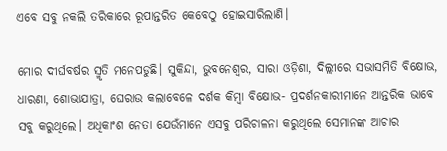ଏବେ ସବୁ ନକଲି ତରିକାରେ ରୂପାନ୍ତରିତ କେବେଠୁ ହୋଇସାରିଲାଣି।

ମୋର ଦୀର୍ଘବର୍ଷର ସ୍ମୃତି ମନେପଡୁଛି। ସୁକିନ୍ଦା, ଭୁବନେଶ୍ୱର, ସାରା ଓଡ଼ିଶା, ଦିଲ୍ଲୀରେ ସଭାସମିତି ବିକ୍ଷୋଭ, ଧାରଣା, ଶୋଭାଯାତ୍ରା, ଘେରାଉ କଲାବେଳେ ଦର୍ଶକ କିମ୍ବା ବିକ୍ଷୋଭ- ପ୍ରଦର୍ଶନକାରୀମାନେ ଆନ୍ତରିକ ଭାବେ ସବୁ କରୁଥିଲେ। ଅଧିକାଂଶ ନେତା ଯେଉଁମାନେ ଏସବୁ ପରିଚାଳନା କରୁଥିଲେ ସେମାନଙ୍କ ଆଚାର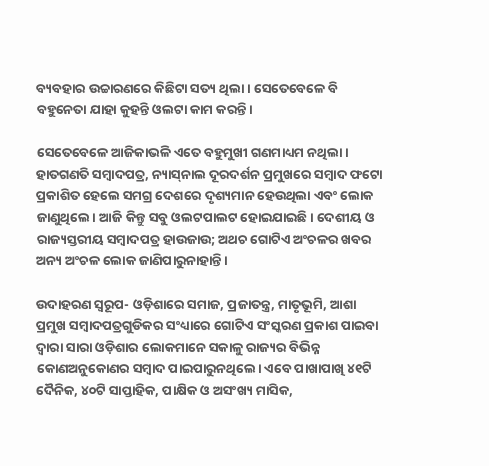ବ୍ୟବହାର ଉଚ୍ଚାରଣରେ କିଛିଟା ସତ୍ୟ ଥିଲା। ସେତେବେଳେ ବି ବହୁନେତା ଯାହା କୁହନ୍ତି ଓଲଟା କାମ କରନ୍ତି।

ସେତେବେଳେ ଆଜିକାଭଳି ଏତେ ବହୁମୁଖୀ ଗଣମାଧ୍ୟମ ନଥିଲା। ହାତଗଣତି ସମ୍ବାଦପତ୍ର, ନ୍ୟାସ୍‌ନାଲ ଦୂରଦର୍ଶନ ପ୍ରମୁଖରେ ସମ୍ବାଦ ଫଟୋ ପ୍ରକାଶିତ ହେଲେ ସମଗ୍ର ଦେଶରେ ଦୃଶ୍ୟମାନ ହେଉଥିଲା ଏବଂ ଲୋକ ଜାଣୁଥିଲେ। ଆଜି କିନ୍ତୁ ସବୁ ଓଲଟପାଲଟ ହୋଇଯାଇଛି। ଦେଶୀୟ ଓ ରାଜ୍ୟସ୍ତରୀୟ ସମ୍ବାଦପତ୍ର ହାଉଜାଉ; ଅଥଚ ଗୋଟିଏ ଅଂଚଳର ଖବର ଅନ୍ୟ ଅଂଚଳ ଲୋକ ଜାଣିପାରୁନାହାନ୍ତି।

ଉଦାହରଣ ସ୍ୱରୂପ- ଓଡ଼ିଶାରେ ସମାଜ, ପ୍ରଜାତନ୍ତ୍ର, ମାତୃଭୂମି, ଆଶା ପ୍ରମୁଖ ସମ୍ବାଦପତ୍ରଗୁଡିକର ସଂଧ୍ୟାରେ ଗୋଟିଏ ସଂସ୍କରଣ ପ୍ରକାଶ ପାଇବା ଦ୍ୱାରା ସାରା ଓଡ଼ିଶାର ଲୋକମାନେ ସକାଳୁ ରାଜ୍ୟର ବିଭିନ୍ନ କୋଣଅନୁକୋଣର ସମ୍ବାଦ ପାଇପାରୁନଥିଲେ। ଏବେ ପାଖାପାଖି ୪୧ଟି ଦୈନିକ, ୪୦ଟି ସାପ୍ତାହିକ, ପାକ୍ଷିକ ଓ ଅସଂଖ୍ୟ ମାସିକ,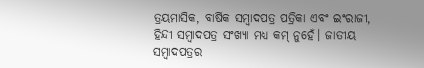ତ୍ରୟମାସିକ, ବାର୍ଷିକ ସମ୍ବାଦପତ୍ର ପତ୍ରିକା ଏବଂ ଇଂରାଜୀ, ହିନ୍ଦୀ ସମ୍ବାଦପତ୍ର ସଂଖ୍ୟା ମଧ୍ୟ କମ୍ ନୁହେଁ। ଜାତୀୟ ସମ୍ବାଦପତ୍ରର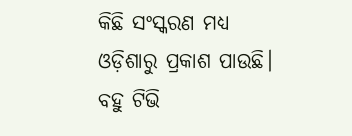କିଛି ସଂସ୍କରଣ ମଧ୍ୟ ଓଡ଼ିଶାରୁ ପ୍ରକାଶ ପାଉଛି। ବହୁ ଟିଭି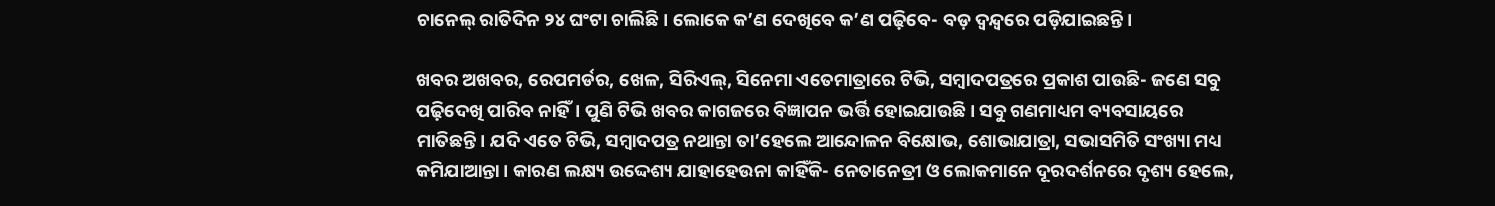ଚାନେଲ୍ ରାତିଦିନ ୨୪ ଘଂଟା ଚାଲିଛି। ଲୋକେ କ’ଣ ଦେଖିବେ କ’ଣ ପଢ଼ିବେ- ବଡ଼ ଦ୍ୱନ୍ଦ୍ୱରେ ପଡ଼ିଯାଇଛନ୍ତି।

ଖବର ଅଖବର, ରେପମର୍ଡର, ଖେଳ, ସିରିଏଲ୍, ସିନେମା ଏତେମାତ୍ରାରେ ଟିଭି, ସମ୍ବାଦପତ୍ରରେ ପ୍ରକାଶ ପାଉଛି- ଜଣେ ସବୁ ପଢ଼ିଦେଖି ପାରିବ ନାହିଁ। ପୁଣି ଟିଭି ଖବର କାଗଜରେ ବିଜ୍ଞାପନ ଭର୍ତ୍ତି ହୋଇଯାଉଛି। ସବୁ ଗଣମାଧ୍ୟମ ବ୍ୟବସାୟରେ ମାତିଛନ୍ତି। ଯଦି ଏତେ ଟିଭି, ସମ୍ବାଦପତ୍ର ନଥାନ୍ତା ତା’ହେଲେ ଆନ୍ଦୋଳନ ବିକ୍ଷୋଭ, ଶୋଭାଯାତ୍ରା, ସଭାସମିତି ସଂଖ୍ୟା ମଧ୍ୟ କମିଯାଆନ୍ତା। କାରଣ ଲକ୍ଷ୍ୟ ଉଦ୍ଦେଶ୍ୟ ଯାହାହେଉନା କାହିଁକି- ନେତାନେତ୍ରୀ ଓ ଲୋକମାନେ ଦୂରଦର୍ଶନରେ ଦୃଶ୍ୟ ହେଲେ,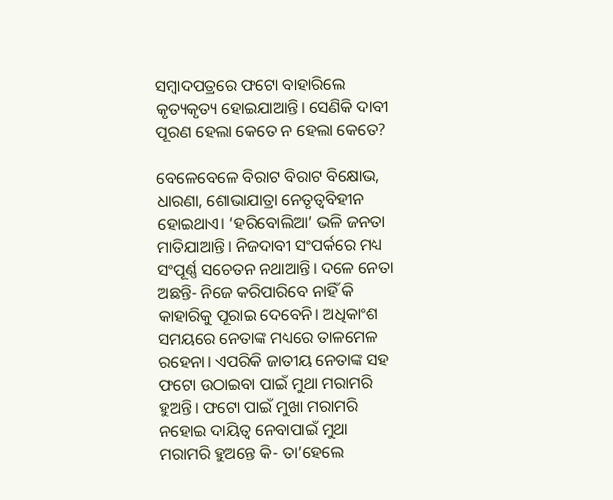ସମ୍ବାଦପତ୍ରରେ ଫଟୋ ବାହାରିଲେ କୃତ୍ୟକୃତ୍ୟ ହୋଇଯାଆନ୍ତି। ସେଣିକି ଦାବୀ ପୂରଣ ହେଲା କେତେ ନ ହେଲା କେତେ?

ବେଳେବେଳେ ବିରାଟ ବିରାଟ ବିକ୍ଷୋଭ, ଧାରଣା, ଶୋଭାଯାତ୍ରା ନେତୃତ୍ୱବିହୀନ ହୋଇଥାଏ। ‘ହରିବୋଲିଆ’ ଭଳି ଜନତା ମାତିଯାଆନ୍ତି। ନିଜଦାବୀ ସଂପର୍କରେ ମଧ୍ୟ ସଂପୂର୍ଣ୍ଣ ସଚେତନ ନଥାଆନ୍ତି। ଦଳେ ନେତା ଅଛନ୍ତି- ନିଜେ କରିପାରିବେ ନାହିଁ କି କାହାରିକୁ ପୂରାଇ ଦେବେନି। ଅଧିକାଂଶ ସମୟରେ ନେତାଙ୍କ ମଧ୍ୟରେ ତାଳମେଳ ରହେନା। ଏପରିକି ଜାତୀୟ ନେତାଙ୍କ ସହ ଫଟୋ ଉଠାଇବା ପାଇଁ ମୁଥା ମରାମରି ହୁଅନ୍ତି। ଫଟୋ ପାଇଁ ମୁଖା ମରାମରି ନହୋଇ ଦାୟିତ୍ୱ ନେବାପାଇଁ ମୁଥା ମରାମରି ହୁଅନ୍ତେ କି- ତା’ହେଲେ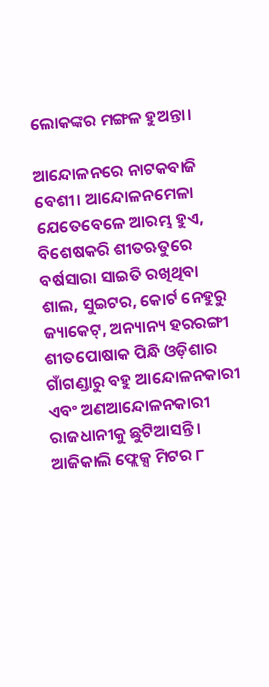ଲୋକଙ୍କର ମଙ୍ଗଳ ହୁଅନ୍ତା।

ଆନ୍ଦୋଳନରେ ନାଟକବାଜି ବେଶୀ। ଆନ୍ଦୋଳନମେଳା ଯେତେବେଳେ ଆରମ୍ଭ ହୁଏ, ବିଶେଷକରି ଶୀତଋତୁରେ ବର୍ଷସାରା ସାଇତି ରଖିଥିବା ଶାଲ, ସୁଇଟର, କୋର୍ଟ ନେହୁରୁ ଜ୍ୟାକେଟ୍, ଅନ୍ୟାନ୍ୟ ହରରଙ୍ଗୀ ଶୀତପୋଷାକ ପିନ୍ଧି ଓଡ଼ିଶାର ଗାଁଗଣ୍ଡାରୁ ବହୁ ଆନ୍ଦୋଳନକାରୀ ଏବଂ ଅଣଆନ୍ଦୋଳନକାରୀ ରାଜଧାନୀକୁ ଛୁଟିଆସନ୍ତି। ଆଜିକାଲି ଫ୍ଲେକ୍ସ ମିଟର ୮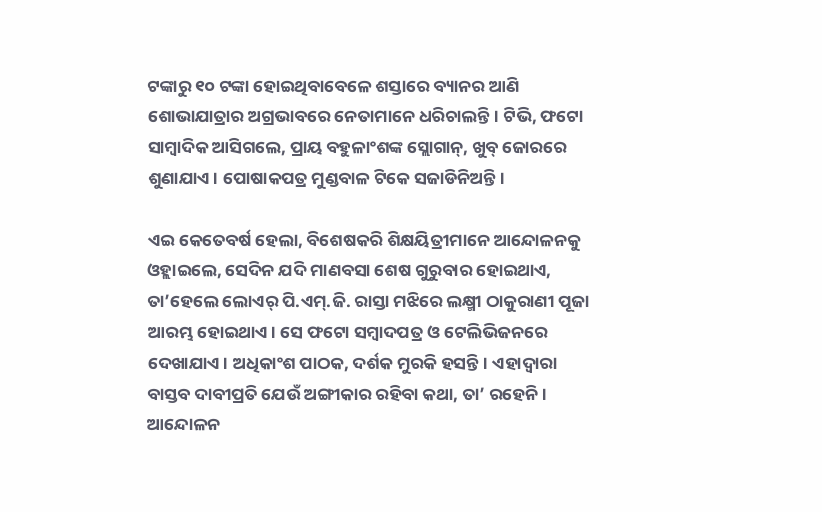ଟଙ୍କାରୁ ୧୦ ଟଙ୍କା ହୋଇଥିବାବେଳେ ଶସ୍ତାରେ ବ୍ୟାନର ଆଣି ଶୋଭାଯାତ୍ରାର ଅଗ୍ରଭାବରେ ନେତାମାନେ ଧରିଚାଲନ୍ତି। ଟିଭି, ଫଟୋ ସାମ୍ବାଦିକ ଆସିଗଲେ, ପ୍ରାୟ ବହୁଳାଂଶଙ୍କ ସ୍ଲୋଗାନ୍, ଖୁବ୍ ଜୋରରେ ଶୁଣାଯାଏ। ପୋଷାକପତ୍ର ମୁଣ୍ଡବାଳ ଟିକେ ସଜାଡିନିଅନ୍ତି।

ଏଇ କେତେବର୍ଷ ହେଲା, ବିଶେଷକରି ଶିକ୍ଷୟିତ୍ରୀମାନେ ଆନ୍ଦୋଳନକୁ ଓହ୍ଲାଇଲେ, ସେଦିନ ଯଦି ମାଣବସା ଶେଷ ଗୁରୁବାର ହୋଇଥାଏ, ତା’ହେଲେ ଲୋଏର୍ ପି.ଏମ୍.ଜି. ରାସ୍ତା ମଝିରେ ଲକ୍ଷ୍ମୀ ଠାକୁରାଣୀ ପୂଜା ଆରମ୍ଭ ହୋଇଥାଏ। ସେ ଫଟୋ ସମ୍ବାଦପତ୍ର ଓ ଟେଲିଭିଜନରେ ଦେଖାଯାଏ। ଅଧିକାଂଶ ପାଠକ, ଦର୍ଶକ ମୁରକି ହସନ୍ତି। ଏହାଦ୍ୱାରା ବାସ୍ତବ ଦାବୀପ୍ରତି ଯେଉଁ ଅଙ୍ଗୀକାର ରହିବା କଥା, ତା’ ରହେନି। ଆନ୍ଦୋଳନ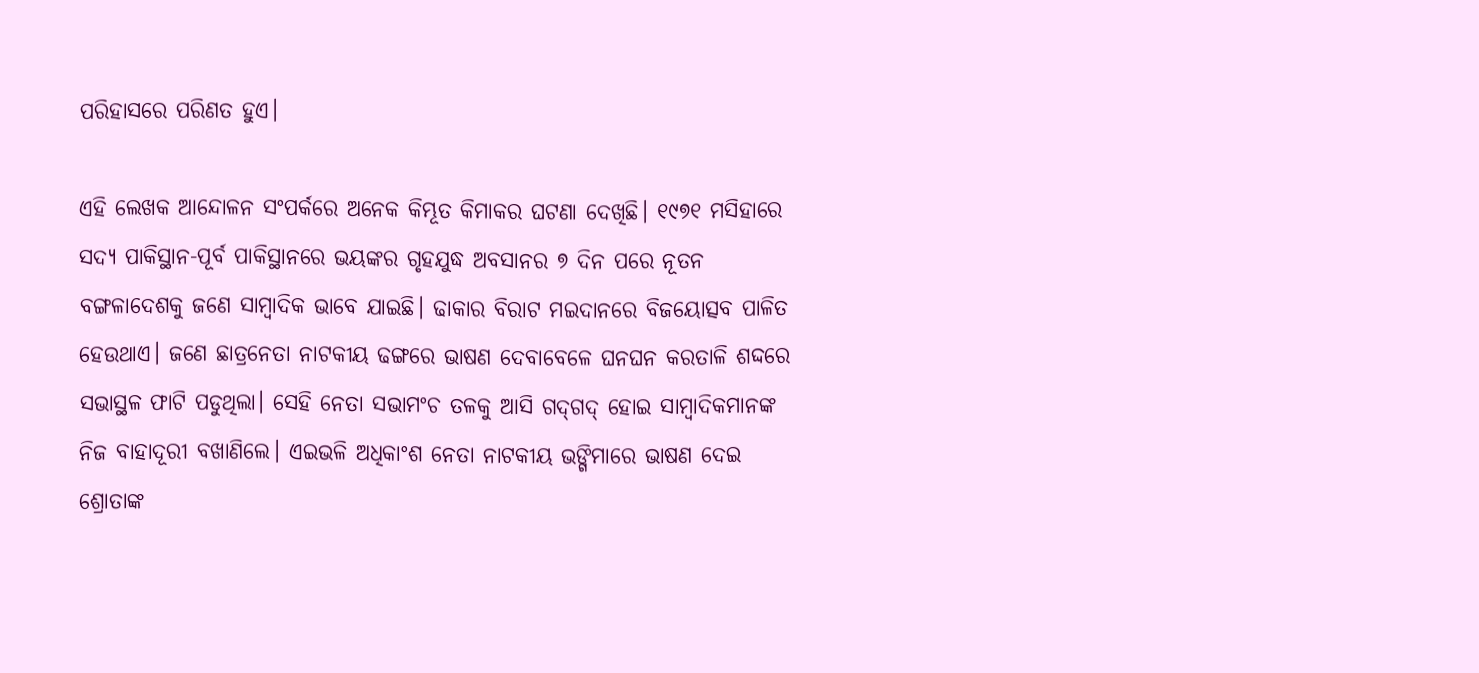ପରିହାସରେ ପରିଣତ ହୁଏ।

ଏହି ଲେଖକ ଆନ୍ଦୋଳନ ସଂପର୍କରେ ଅନେକ କିମ୍ଭୂତ କିମାକର ଘଟଣା ଦେଖିଛି। ୧୯୭୧ ମସିହାରେ ସଦ୍ୟ ପାକିସ୍ଥାନ-ପୂର୍ବ ପାକିସ୍ଥାନରେ ଭୟଙ୍କର ଗୃହଯୁଦ୍ଧ ଅବସାନର ୭ ଦିନ ପରେ ନୂତନ ବଙ୍ଗଳାଦେଶକୁ ଜଣେ ସାମ୍ବାଦିକ ଭାବେ ଯାଇଛି। ଢାକାର ବିରାଟ ମଇଦାନରେ ବିଜୟୋତ୍ସବ ପାଳିତ ହେଉଥାଏ। ଜଣେ ଛାତ୍ରନେତା ନାଟକୀୟ ଢଙ୍ଗରେ ଭାଷଣ ଦେବାବେଳେ ଘନଘନ କରତାଳି ଶଦ୍ଦରେ ସଭାସ୍ଥଳ ଫାଟି ପଡୁଥିଲା। ସେହି ନେତା ସଭାମଂଚ ତଳକୁ ଆସି ଗଦ୍‌ଗଦ୍ ହୋଇ ସାମ୍ବାଦିକମାନଙ୍କ ନିଜ ବାହାଦୂରୀ ବଖାଣିଲେ। ଏଇଭଳି ଅଧିକାଂଶ ନେତା ନାଟକୀୟ ଭଙ୍ଗିମାରେ ଭାଷଣ ଦେଇ ଶ୍ରୋତାଙ୍କ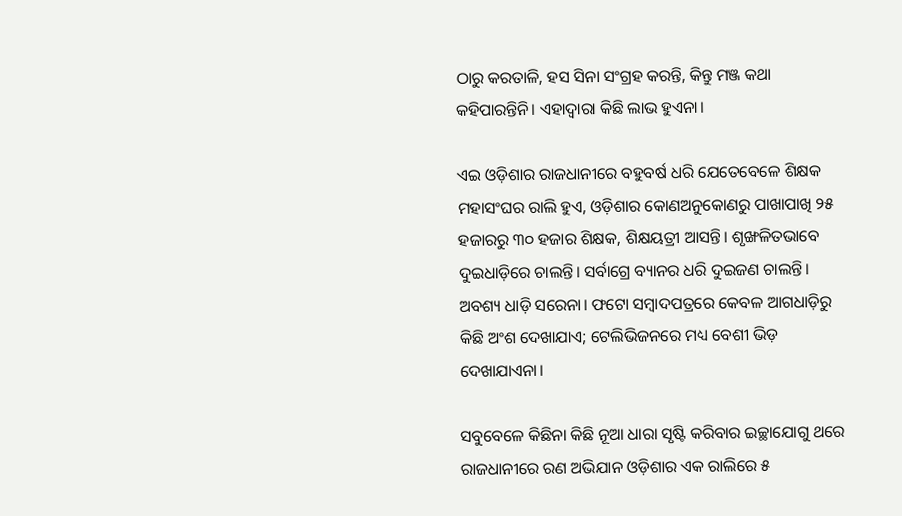ଠାରୁ କରତାଳି, ହସ ସିନା ସଂଗ୍ରହ କରନ୍ତି, କିନ୍ତୁ ମଞ୍ଜ କଥା କହିପାରନ୍ତିନି। ଏହାଦ୍ୱାରା କିଛି ଲାଭ ହୁଏନା।

ଏଇ ଓଡ଼ିଶାର ରାଜଧାନୀରେ ବହୁବର୍ଷ ଧରି ଯେତେବେଳେ ଶିକ୍ଷକ ମହାସଂଘର ରାଲି ହୁଏ, ଓଡ଼ିଶାର କୋଣଅନୁକୋଣରୁ ପାଖାପାଖି ୨୫ ହଜାରରୁ ୩୦ ହଜାର ଶିକ୍ଷକ, ଶିକ୍ଷୟତ୍ରୀ ଆସନ୍ତି। ଶୃଙ୍ଖଳିତଭାବେ ଦୁଇଧାଡ଼ିରେ ଚାଲନ୍ତି। ସର୍ବାଗ୍ରେ ବ୍ୟାନର ଧରି ଦୁଇଜଣ ଚାଲନ୍ତି। ଅବଶ୍ୟ ଧାଡ଼ି ସରେନା। ଫଟୋ ସମ୍ବାଦପତ୍ରରେ କେବଳ ଆଗଧାଡ଼ିରୁ କିଛି ଅଂଶ ଦେଖାଯାଏ; ଟେଲିଭିଜନରେ ମଧ୍ୟ ବେଶୀ ଭିଡ଼ ଦେଖାଯାଏନା।

ସବୁବେଳେ କିଛିନା କିଛି ନୂଆ ଧାରା ସୃଷ୍ଟି କରିବାର ଇଚ୍ଛାଯୋଗୁ ଥରେ ରାଜଧାନୀରେ ରଣ ଅଭିଯାନ ଓଡ଼ିଶାର ଏକ ରାଲିରେ ୫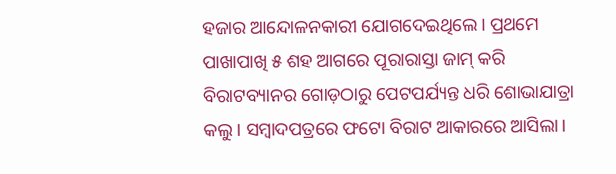ହଜାର ଆନ୍ଦୋଳନକାରୀ ଯୋଗଦେଇଥିଲେ। ପ୍ରଥମେ ପାଖାପାଖି ୫ ଶହ ଆଗରେ ପୂରାରାସ୍ତା ଜାମ୍ କରି ବିରାଟବ୍ୟାନର ଗୋଡ଼ଠାରୁ ପେଟପର୍ଯ୍ୟନ୍ତ ଧରି ଶୋଭାଯାତ୍ରା କଲୁ। ସମ୍ବାଦପତ୍ରରେ ଫଟୋ ବିରାଟ ଆକାରରେ ଆସିଲା।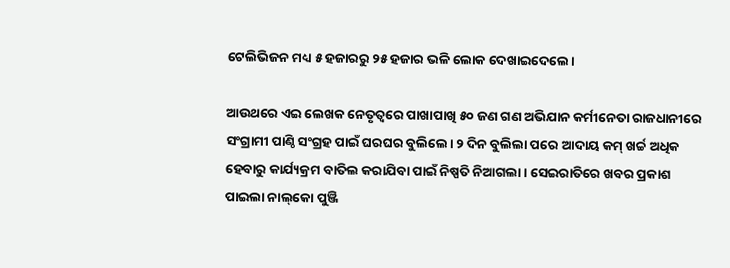ଟେଲିଭିଜନ ମଧ୍ୟ ୫ ହଜାରରୁ ୨୫ ହଜାର ଭଳି ଲୋକ ଦେଖାଇଦେଲେ।

ଆଉଥରେ ଏଇ ଲେଖକ ନେତୃତ୍ୱରେ ପାଖାପାଖି ୫୦ ଜଣ ଗଣ ଅଭିଯାନ କର୍ମୀନେତା ରାଜଧାନୀରେ ସଂଗ୍ରାମୀ ପାଣ୍ଠି ସଂଗ୍ରହ ପାଇଁ ଘରଘର ବୁଲିଲେ। ୨ ଦିନ ବୁଲିଲା ପରେ ଆଦାୟ କମ୍ ଖର୍ଚ୍ଚ ଅଧିକ ହେବାରୁ କାର୍ଯ୍ୟକ୍ରମ ବାତିଲ କରାଯିବା ପାଇଁ ନିଷ୍ପତି ନିଆଗଲା। ସେଇରାତିରେ ଖବର ପ୍ରକାଶ ପାଇଲା ନାଲ୍‌କୋ ପୁଞ୍ଜି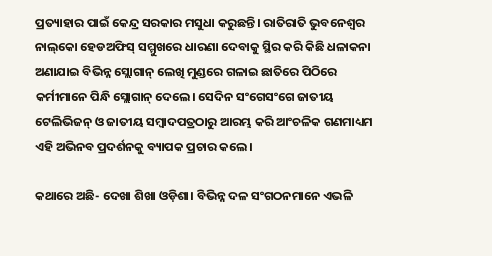ପ୍ରତ୍ୟାହାର ପାଇଁ କେନ୍ଦ୍ର ସରକାର ମସୁଧା କରୁଛନ୍ତି। ରାତିରାତି ଭୁବନେଶ୍ୱର ନାଲ୍‌କୋ ହେଡଅଫିସ୍ ସମ୍ମୁଖରେ ଧାରଣା ଦେବାକୁ ସ୍ଥିର କରି କିଛି ଧଳାକନା ଅଣାଯାଇ ବିଭିନ୍ନ ସ୍ଲୋଗାନ୍ ଲେଖି ମୁଣ୍ଡରେ ଗଳାଇ ଛାତିରେ ପିଠିରେ କର୍ମୀମାନେ ପିନ୍ଧି ସ୍ଲୋଗାନ୍ ଦେଲେ। ସେଦିନ ସଂଗେସଂଗେ ଜାତୀୟ ଟେଲିଭିଜନ୍ ଓ ଜାତୀୟ ସମ୍ବାଦପତ୍ରଠାରୁ ଆରମ୍ଭ କରି ଆଂଚଳିକ ଗଣମାଧ୍ୟମ ଏହି ଅଭିନବ ପ୍ରଦର୍ଶନକୁ ବ୍ୟାପକ ପ୍ରଚାର କଲେ।

କଥାରେ ଅଛି- ଦେଖା ଶିଖା ଓଡ଼ିଶା। ବିଭିନ୍ନ ଦଳ ସଂଗଠନମାନେ ଏଭଳି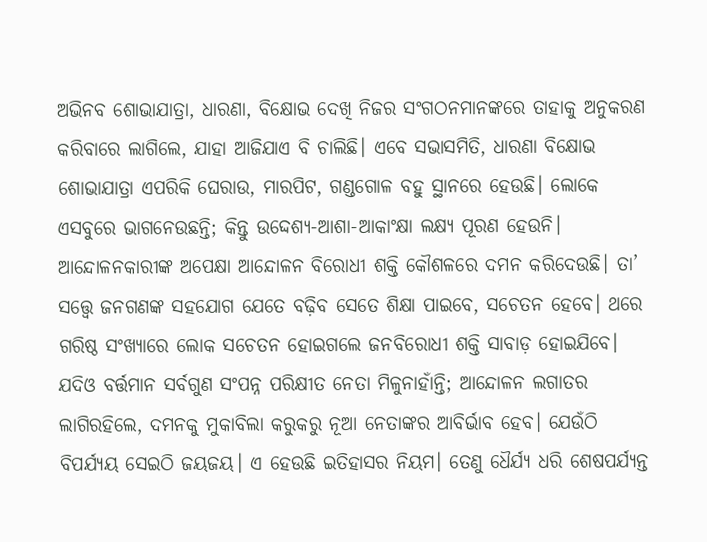ଅଭିନବ ଶୋଭାଯାତ୍ରା, ଧାରଣା, ବିକ୍ଷୋଭ ଦେଖି ନିଜର ସଂଗଠନମାନଙ୍କରେ ତାହାକୁ ଅନୁକରଣ କରିବାରେ ଲାଗିଲେ, ଯାହା ଆଜିଯାଏ ବି ଚାଲିଛି। ଏବେ ସଭାସମିତି, ଧାରଣା ବିକ୍ଷୋଭ ଶୋଭାଯାତ୍ରା ଏପରିକି ଘେରାଉ, ମାରପିଟ, ଗଣ୍ଡଗୋଳ ବହୁ ସ୍ଥାନରେ ହେଉଛି। ଲୋକେ ଏସବୁରେ ଭାଗନେଉଛନ୍ତି; କିନ୍ତୁ ଉଦ୍ଦେଶ୍ୟ-ଆଶା-ଆକାଂକ୍ଷା ଲକ୍ଷ୍ୟ ପୂରଣ ହେଉନି। ଆନ୍ଦୋଳନକାରୀଙ୍କ ଅପେକ୍ଷା ଆନ୍ଦୋଳନ ବିରୋଧୀ ଶକ୍ତି କୌଶଳରେ ଦମନ କରିଦେଉଛି। ତା’ ସତ୍ତ୍ୱେ ଜନଗଣଙ୍କ ସହଯୋଗ ଯେତେ ବଢ଼ିବ ସେତେ ଶିକ୍ଷା ପାଇବେ, ସଚେତନ ହେବେ। ଥରେ ଗରିଷ୍ଠ ସଂଖ୍ୟାରେ ଲୋକ ସଚେତନ ହୋଇଗଲେ ଜନବିରୋଧୀ ଶକ୍ତି ସାବାଡ଼ ହୋଇଯିବେ। ଯଦିଓ ବର୍ତ୍ତମାନ ସର୍ବଗୁଣ ସଂପନ୍ନ ପରିକ୍ଷୀତ ନେତା ମିଳୁନାହାଁନ୍ତି; ଆନ୍ଦୋଳନ ଲଗାତର ଲାଗିରହିଲେ, ଦମନକୁ ମୁକାବିଲା କରୁକରୁ ନୂଆ ନେତାଙ୍କର ଆବିର୍ଭାବ ହେବ। ଯେଉଁଠି ବିପର୍ଯ୍ୟୟ ସେଇଠି ଜୟଜୟ। ଏ ହେଉଛି ଇତିହାସର ନିୟମ। ତେଣୁ ଧୈର୍ଯ୍ୟ ଧରି ଶେଷପର୍ଯ୍ୟନ୍ତ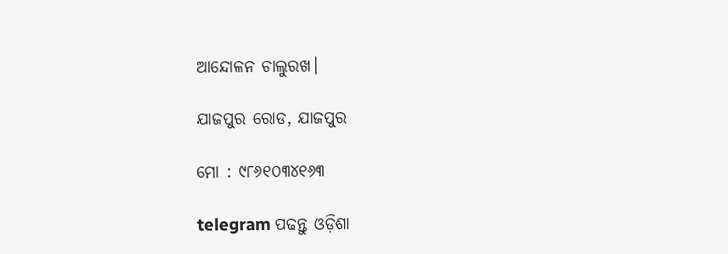ଆନ୍ଦୋଳନ ଚାଲୁରଖ।

ଯାଜପୁର ରୋଡ, ଯାଜପୁର

ମୋ : ୯୮୬୧୦୩୪୧୬୩

telegram ପଢନ୍ତୁ ଓଡ଼ିଶା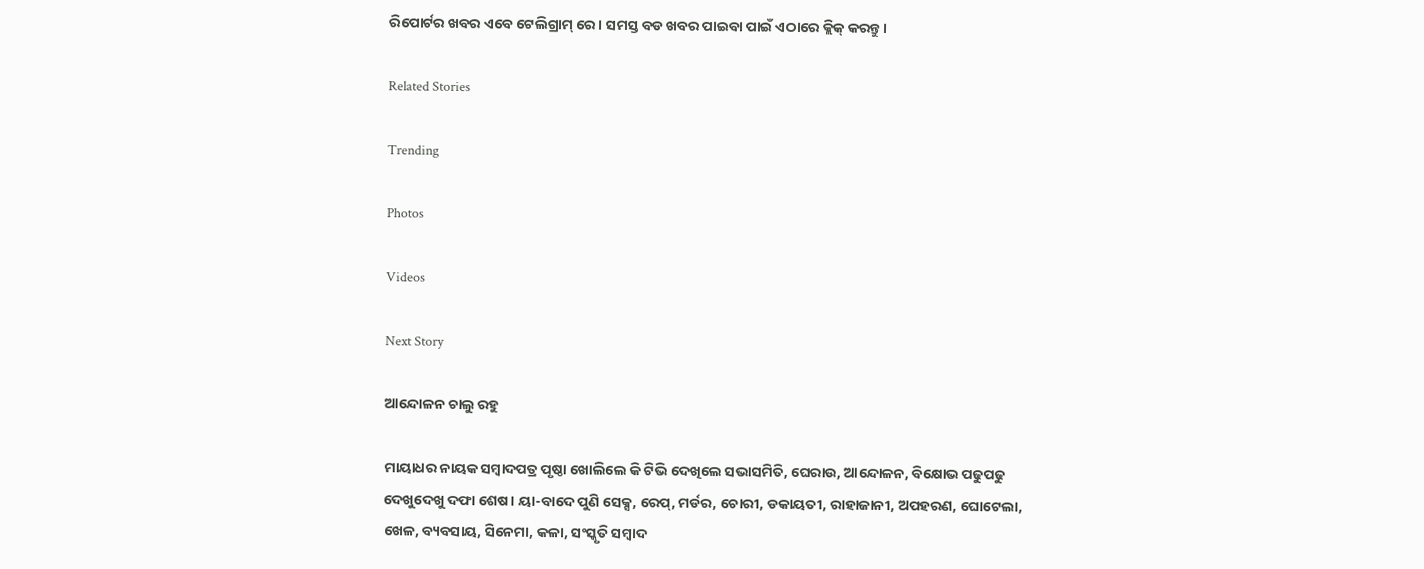ରିପୋର୍ଟର ଖବର ଏବେ ଟେଲିଗ୍ରାମ୍ ରେ। ସମସ୍ତ ବଡ ଖବର ପାଇବା ପାଇଁ ଏଠାରେ କ୍ଲିକ୍ କରନ୍ତୁ।

Related Stories

Trending

Photos

Videos

Next Story

ଆନ୍ଦୋଳନ ଚାଲୁ ରହୁ

ମାୟାଧର ନାୟକ ସମ୍ବାଦପତ୍ର ପୃଷ୍ଠା ଖୋଲିଲେ କି ଟିଭି ଦେଖିଲେ ସଭାସମିତି, ଘେରାଉ, ଆନ୍ଦୋଳନ, ବିକ୍ଷୋଭ ପଢୁପଢୁ ଦେଖୁଦେଖୁ ଦଫା ଶେଷ। ୟା-ବାଦେ ପୁଣି ସେକ୍ସ, ରେପ୍, ମର୍ଡର, ଚୋରୀ, ଡକାୟତୀ, ରାହାଜାନୀ, ଅପହରଣ, ଘୋଟେଲା, ଖେଳ, ବ୍ୟବସାୟ, ସିନେମା, କଳା, ସଂସ୍କୃତି ସମ୍ବାଦ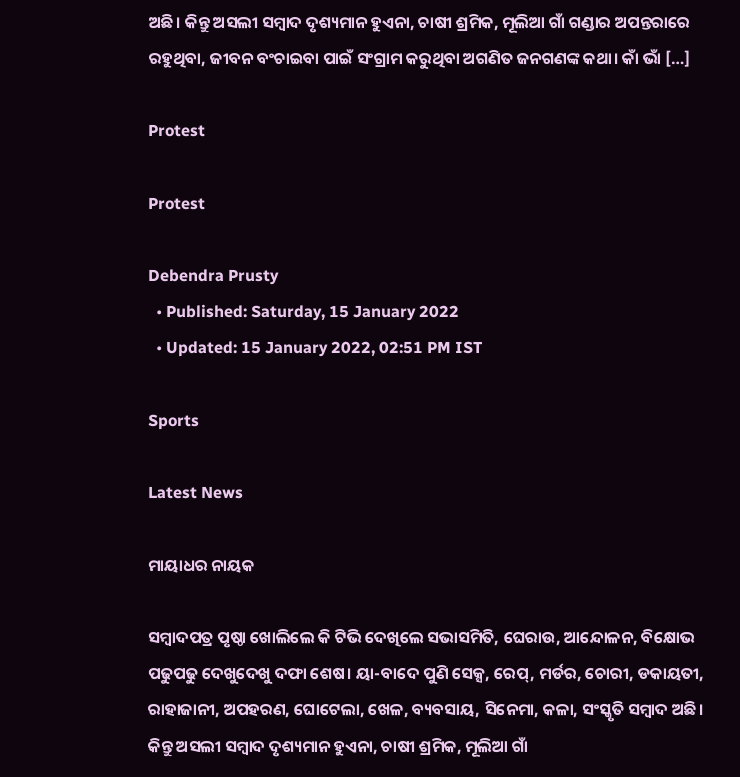ଅଛି। କିନ୍ତୁ ଅସଲୀ ସମ୍ବାଦ ଦୃଶ୍ୟମାନ ହୁଏନା, ଚାଷୀ ଶ୍ରମିକ, ମୂଲିଆ ଗାଁ ଗଣ୍ଡାର ଅପନ୍ତରାରେ ରହୁଥିବା, ଜୀବନ ବଂଚାଇବା ପାଇଁ ସଂଗ୍ରାମ କରୁଥିବା ଅଗଣିତ ଜନଗଣଙ୍କ କଥା। କାଁ ଭାଁ […]

Protest

Protest

Debendra Prusty
  • Published: Saturday, 15 January 2022
  • Updated: 15 January 2022, 02:51 PM IST

Sports

Latest News

ମାୟାଧର ନାୟକ

ସମ୍ବାଦପତ୍ର ପୃଷ୍ଠା ଖୋଲିଲେ କି ଟିଭି ଦେଖିଲେ ସଭାସମିତି, ଘେରାଉ, ଆନ୍ଦୋଳନ, ବିକ୍ଷୋଭ ପଢୁପଢୁ ଦେଖୁଦେଖୁ ଦଫା ଶେଷ। ୟା-ବାଦେ ପୁଣି ସେକ୍ସ, ରେପ୍, ମର୍ଡର, ଚୋରୀ, ଡକାୟତୀ, ରାହାଜାନୀ, ଅପହରଣ, ଘୋଟେଲା, ଖେଳ, ବ୍ୟବସାୟ, ସିନେମା, କଳା, ସଂସ୍କୃତି ସମ୍ବାଦ ଅଛି। କିନ୍ତୁ ଅସଲୀ ସମ୍ବାଦ ଦୃଶ୍ୟମାନ ହୁଏନା, ଚାଷୀ ଶ୍ରମିକ, ମୂଲିଆ ଗାଁ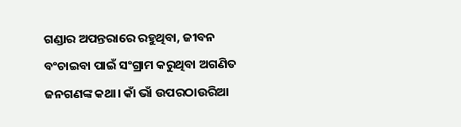ଗଣ୍ଡାର ଅପନ୍ତରାରେ ରହୁଥିବା, ଜୀବନ ବଂଚାଇବା ପାଇଁ ସଂଗ୍ରାମ କରୁଥିବା ଅଗଣିତ ଜନଗଣଙ୍କ କଥା। କାଁ ଭାଁ ଉପରଠାଉରିଆ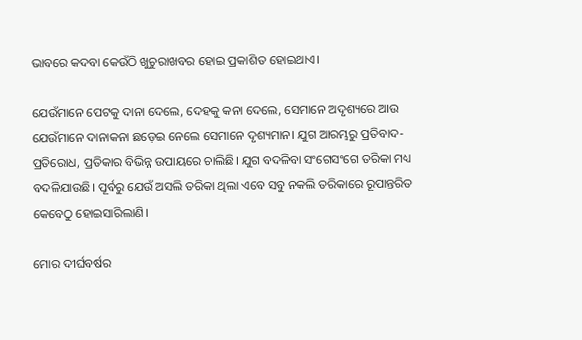ଭାବରେ କଦବା କେଉଁଠି ଖୁଚୁରାଖବର ହୋଇ ପ୍ରକାଶିତ ହୋଇଥାଏ।

ଯେଉଁମାନେ ପେଟକୁ ଦାନା ଦେଲେ, ଦେହକୁ କନା ଦେଲେ, ସେମାନେ ଅଦୃଶ୍ୟରେ ଆଉ ଯେଉଁମାନେ ଦାନାକନା ଛଡ଼େଇ ନେଲେ ସେମାନେ ଦୃଶ୍ୟମାନ। ଯୁଗ ଆରମ୍ଭରୁ ପ୍ରତିବାଦ-ପ୍ରତିରୋଧ, ପ୍ରତିକାର ବିଭିନ୍ନ ଉପାୟରେ ଚାଲିଛି। ଯୁଗ ବଦଳିବା ସଂଗେସଂଗେ ତରିକା ମଧ୍ୟ ବଦଳିଯାଉଛି। ପୂର୍ବରୁ ଯେଉଁ ଅସଲି ତରିକା ଥିଲା ଏବେ ସବୁ ନକଲି ତରିକାରେ ରୂପାନ୍ତରିତ କେବେଠୁ ହୋଇସାରିଲାଣି।

ମୋର ଦୀର୍ଘବର୍ଷର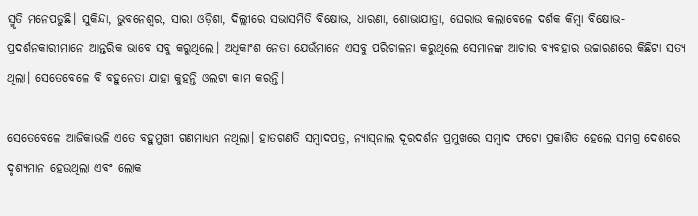ସ୍ମୃତି ମନେପଡୁଛି। ସୁକିନ୍ଦା, ଭୁବନେଶ୍ୱର, ସାରା ଓଡ଼ିଶା, ଦିଲ୍ଲୀରେ ସଭାସମିତି ବିକ୍ଷୋଭ, ଧାରଣା, ଶୋଭାଯାତ୍ରା, ଘେରାଉ କଲାବେଳେ ଦର୍ଶକ କିମ୍ବା ବିକ୍ଷୋଭ- ପ୍ରଦର୍ଶନକାରୀମାନେ ଆନ୍ତରିକ ଭାବେ ସବୁ କରୁଥିଲେ। ଅଧିକାଂଶ ନେତା ଯେଉଁମାନେ ଏସବୁ ପରିଚାଳନା କରୁଥିଲେ ସେମାନଙ୍କ ଆଚାର ବ୍ୟବହାର ଉଚ୍ଚାରଣରେ କିଛିଟା ସତ୍ୟ ଥିଲା। ସେତେବେଳେ ବି ବହୁନେତା ଯାହା କୁହନ୍ତି ଓଲଟା କାମ କରନ୍ତି।

ସେତେବେଳେ ଆଜିକାଭଳି ଏତେ ବହୁମୁଖୀ ଗଣମାଧ୍ୟମ ନଥିଲା। ହାତଗଣତି ସମ୍ବାଦପତ୍ର, ନ୍ୟାସ୍‌ନାଲ ଦୂରଦର୍ଶନ ପ୍ରମୁଖରେ ସମ୍ବାଦ ଫଟୋ ପ୍ରକାଶିତ ହେଲେ ସମଗ୍ର ଦେଶରେ ଦୃଶ୍ୟମାନ ହେଉଥିଲା ଏବଂ ଲୋକ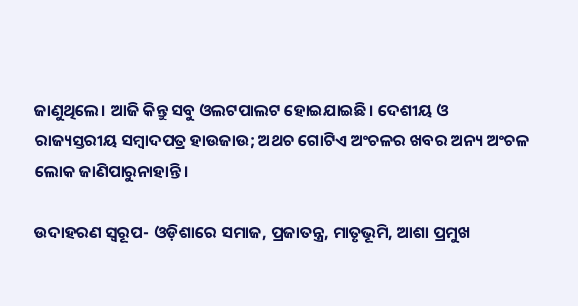ଜାଣୁଥିଲେ। ଆଜି କିନ୍ତୁ ସବୁ ଓଲଟପାଲଟ ହୋଇଯାଇଛି। ଦେଶୀୟ ଓ ରାଜ୍ୟସ୍ତରୀୟ ସମ୍ବାଦପତ୍ର ହାଉଜାଉ; ଅଥଚ ଗୋଟିଏ ଅଂଚଳର ଖବର ଅନ୍ୟ ଅଂଚଳ ଲୋକ ଜାଣିପାରୁନାହାନ୍ତି।

ଉଦାହରଣ ସ୍ୱରୂପ- ଓଡ଼ିଶାରେ ସମାଜ, ପ୍ରଜାତନ୍ତ୍ର, ମାତୃଭୂମି, ଆଶା ପ୍ରମୁଖ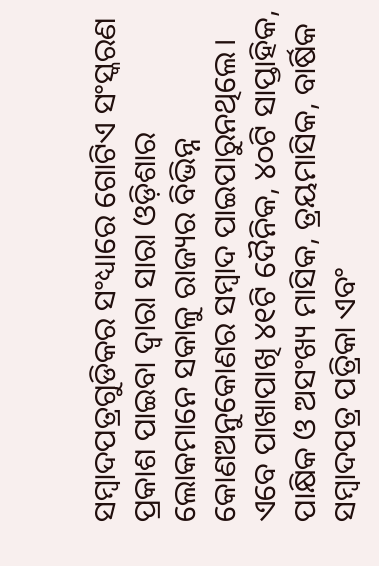ସମ୍ବାଦପତ୍ରଗୁଡିକର ସଂଧ୍ୟାରେ ଗୋଟିଏ ସଂସ୍କରଣ ପ୍ରକାଶ ପାଇବା ଦ୍ୱାରା ସାରା ଓଡ଼ିଶାର ଲୋକମାନେ ସକାଳୁ ରାଜ୍ୟର ବିଭିନ୍ନ କୋଣଅନୁକୋଣର ସମ୍ବାଦ ପାଇପାରୁନଥିଲେ। ଏବେ ପାଖାପାଖି ୪୧ଟି ଦୈନିକ, ୪୦ଟି ସାପ୍ତାହିକ, ପାକ୍ଷିକ ଓ ଅସଂଖ୍ୟ ମାସିକ, ତ୍ରୟମାସିକ, ବାର୍ଷିକ ସମ୍ବାଦପତ୍ର ପତ୍ରିକା ଏବଂ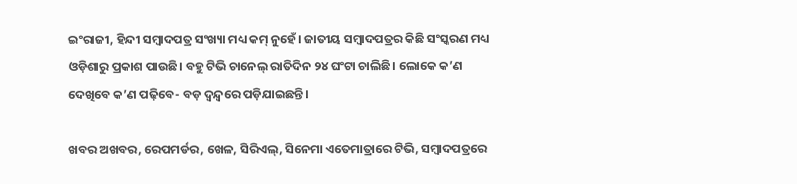ଇଂରାଜୀ, ହିନ୍ଦୀ ସମ୍ବାଦପତ୍ର ସଂଖ୍ୟା ମଧ୍ୟ କମ୍ ନୁହେଁ। ଜାତୀୟ ସମ୍ବାଦପତ୍ରର କିଛି ସଂସ୍କରଣ ମଧ୍ୟ ଓଡ଼ିଶାରୁ ପ୍ରକାଶ ପାଉଛି। ବହୁ ଟିଭି ଚାନେଲ୍ ରାତିଦିନ ୨୪ ଘଂଟା ଚାଲିଛି। ଲୋକେ କ’ଣ ଦେଖିବେ କ’ଣ ପଢ଼ିବେ- ବଡ଼ ଦ୍ୱନ୍ଦ୍ୱରେ ପଡ଼ିଯାଇଛନ୍ତି।

ଖବର ଅଖବର, ରେପମର୍ଡର, ଖେଳ, ସିରିଏଲ୍, ସିନେମା ଏତେମାତ୍ରାରେ ଟିଭି, ସମ୍ବାଦପତ୍ରରେ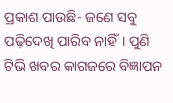ପ୍ରକାଶ ପାଉଛି- ଜଣେ ସବୁ ପଢ଼ିଦେଖି ପାରିବ ନାହିଁ। ପୁଣି ଟିଭି ଖବର କାଗଜରେ ବିଜ୍ଞାପନ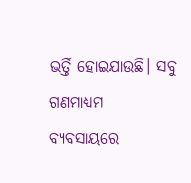ଭର୍ତ୍ତି ହୋଇଯାଉଛି। ସବୁ ଗଣମାଧ୍ୟମ ବ୍ୟବସାୟରେ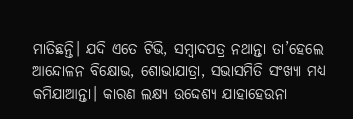ମାତିଛନ୍ତି। ଯଦି ଏତେ ଟିଭି, ସମ୍ବାଦପତ୍ର ନଥାନ୍ତା ତା’ହେଲେ ଆନ୍ଦୋଳନ ବିକ୍ଷୋଭ, ଶୋଭାଯାତ୍ରା, ସଭାସମିତି ସଂଖ୍ୟା ମଧ୍ୟ କମିଯାଆନ୍ତା। କାରଣ ଲକ୍ଷ୍ୟ ଉଦ୍ଦେଶ୍ୟ ଯାହାହେଉନା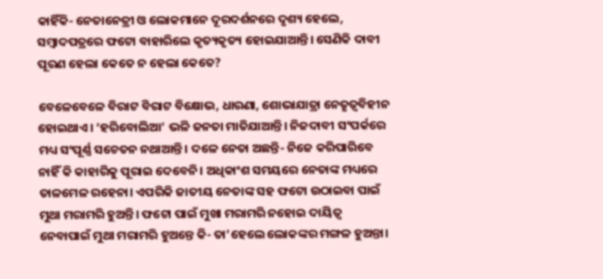କାହିଁକି- ନେତାନେତ୍ରୀ ଓ ଲୋକମାନେ ଦୂରଦର୍ଶନରେ ଦୃଶ୍ୟ ହେଲେ, ସମ୍ବାଦପତ୍ରରେ ଫଟୋ ବାହାରିଲେ କୃତ୍ୟକୃତ୍ୟ ହୋଇଯାଆନ୍ତି। ସେଣିକି ଦାବୀ ପୂରଣ ହେଲା କେତେ ନ ହେଲା କେତେ?

ବେଳେବେଳେ ବିରାଟ ବିରାଟ ବିକ୍ଷୋଭ, ଧାରଣା, ଶୋଭାଯାତ୍ରା ନେତୃତ୍ୱବିହୀନ ହୋଇଥାଏ। ‘ହରିବୋଲିଆ’ ଭଳି ଜନତା ମାତିଯାଆନ୍ତି। ନିଜଦାବୀ ସଂପର୍କରେ ମଧ୍ୟ ସଂପୂର୍ଣ୍ଣ ସଚେତନ ନଥାଆନ୍ତି। ଦଳେ ନେତା ଅଛନ୍ତି- ନିଜେ କରିପାରିବେ ନାହିଁ କି କାହାରିକୁ ପୂରାଇ ଦେବେନି। ଅଧିକାଂଶ ସମୟରେ ନେତାଙ୍କ ମଧ୍ୟରେ ତାଳମେଳ ରହେନା। ଏପରିକି ଜାତୀୟ ନେତାଙ୍କ ସହ ଫଟୋ ଉଠାଇବା ପାଇଁ ମୁଥା ମରାମରି ହୁଅନ୍ତି। ଫଟୋ ପାଇଁ ମୁଖା ମରାମରି ନହୋଇ ଦାୟିତ୍ୱ ନେବାପାଇଁ ମୁଥା ମରାମରି ହୁଅନ୍ତେ କି- ତା’ହେଲେ ଲୋକଙ୍କର ମଙ୍ଗଳ ହୁଅନ୍ତା।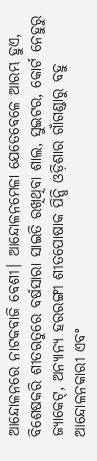ଆନ୍ଦୋଳନରେ ନାଟକବାଜି ବେଶୀ। ଆନ୍ଦୋଳନମେଳା ଯେତେବେଳେ ଆରମ୍ଭ ହୁଏ, ବିଶେଷକରି ଶୀତଋତୁରେ ବର୍ଷସାରା ସାଇତି ରଖିଥିବା ଶାଲ, ସୁଇଟର, କୋର୍ଟ ନେହୁରୁ ଜ୍ୟାକେଟ୍, ଅନ୍ୟାନ୍ୟ ହରରଙ୍ଗୀ ଶୀତପୋଷାକ ପିନ୍ଧି ଓଡ଼ିଶାର ଗାଁଗଣ୍ଡାରୁ ବହୁ ଆନ୍ଦୋଳନକାରୀ ଏବଂ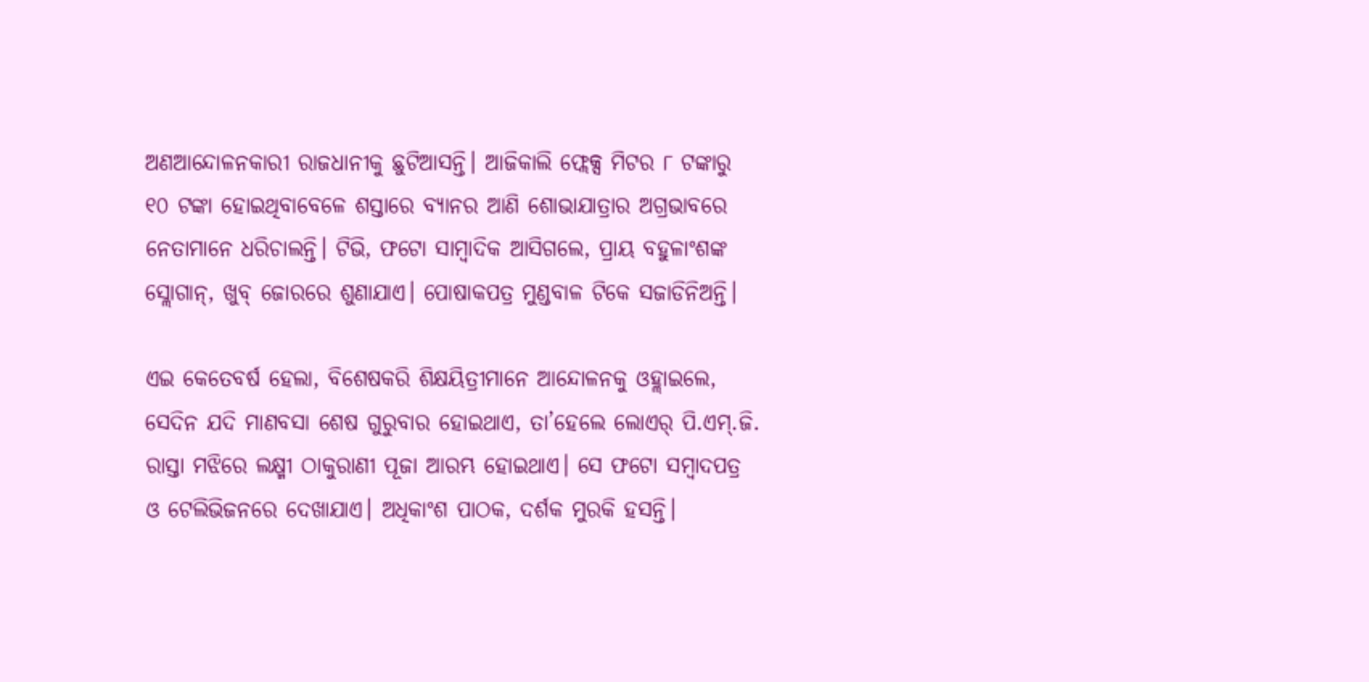ଅଣଆନ୍ଦୋଳନକାରୀ ରାଜଧାନୀକୁ ଛୁଟିଆସନ୍ତି। ଆଜିକାଲି ଫ୍ଲେକ୍ସ ମିଟର ୮ ଟଙ୍କାରୁ ୧୦ ଟଙ୍କା ହୋଇଥିବାବେଳେ ଶସ୍ତାରେ ବ୍ୟାନର ଆଣି ଶୋଭାଯାତ୍ରାର ଅଗ୍ରଭାବରେ ନେତାମାନେ ଧରିଚାଲନ୍ତି। ଟିଭି, ଫଟୋ ସାମ୍ବାଦିକ ଆସିଗଲେ, ପ୍ରାୟ ବହୁଳାଂଶଙ୍କ ସ୍ଲୋଗାନ୍, ଖୁବ୍ ଜୋରରେ ଶୁଣାଯାଏ। ପୋଷାକପତ୍ର ମୁଣ୍ଡବାଳ ଟିକେ ସଜାଡିନିଅନ୍ତି।

ଏଇ କେତେବର୍ଷ ହେଲା, ବିଶେଷକରି ଶିକ୍ଷୟିତ୍ରୀମାନେ ଆନ୍ଦୋଳନକୁ ଓହ୍ଲାଇଲେ, ସେଦିନ ଯଦି ମାଣବସା ଶେଷ ଗୁରୁବାର ହୋଇଥାଏ, ତା’ହେଲେ ଲୋଏର୍ ପି.ଏମ୍.ଜି. ରାସ୍ତା ମଝିରେ ଲକ୍ଷ୍ମୀ ଠାକୁରାଣୀ ପୂଜା ଆରମ୍ଭ ହୋଇଥାଏ। ସେ ଫଟୋ ସମ୍ବାଦପତ୍ର ଓ ଟେଲିଭିଜନରେ ଦେଖାଯାଏ। ଅଧିକାଂଶ ପାଠକ, ଦର୍ଶକ ମୁରକି ହସନ୍ତି।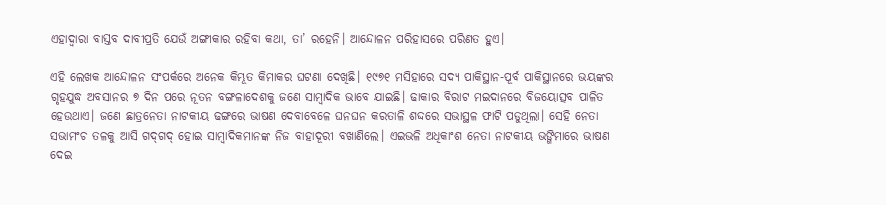ଏହାଦ୍ୱାରା ବାସ୍ତବ ଦାବୀପ୍ରତି ଯେଉଁ ଅଙ୍ଗୀକାର ରହିବା କଥା, ତା’ ରହେନି। ଆନ୍ଦୋଳନ ପରିହାସରେ ପରିଣତ ହୁଏ।

ଏହି ଲେଖକ ଆନ୍ଦୋଳନ ସଂପର୍କରେ ଅନେକ କିମ୍ଭୂତ କିମାକର ଘଟଣା ଦେଖିଛି। ୧୯୭୧ ମସିହାରେ ସଦ୍ୟ ପାକିସ୍ଥାନ-ପୂର୍ବ ପାକିସ୍ଥାନରେ ଭୟଙ୍କର ଗୃହଯୁଦ୍ଧ ଅବସାନର ୭ ଦିନ ପରେ ନୂତନ ବଙ୍ଗଳାଦେଶକୁ ଜଣେ ସାମ୍ବାଦିକ ଭାବେ ଯାଇଛି। ଢାକାର ବିରାଟ ମଇଦାନରେ ବିଜୟୋତ୍ସବ ପାଳିତ ହେଉଥାଏ। ଜଣେ ଛାତ୍ରନେତା ନାଟକୀୟ ଢଙ୍ଗରେ ଭାଷଣ ଦେବାବେଳେ ଘନଘନ କରତାଳି ଶଦ୍ଦରେ ସଭାସ୍ଥଳ ଫାଟି ପଡୁଥିଲା। ସେହି ନେତା ସଭାମଂଚ ତଳକୁ ଆସି ଗଦ୍‌ଗଦ୍ ହୋଇ ସାମ୍ବାଦିକମାନଙ୍କ ନିଜ ବାହାଦୂରୀ ବଖାଣିଲେ। ଏଇଭଳି ଅଧିକାଂଶ ନେତା ନାଟକୀୟ ଭଙ୍ଗିମାରେ ଭାଷଣ ଦେଇ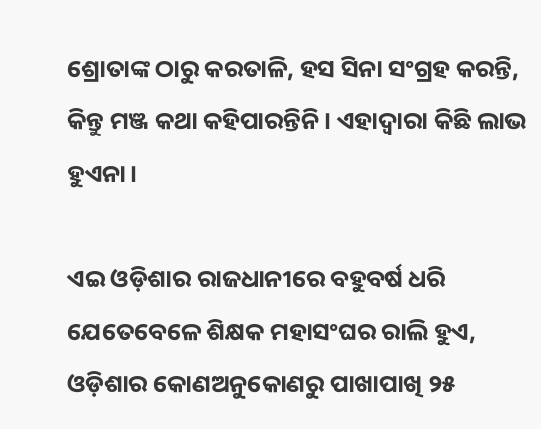ଶ୍ରୋତାଙ୍କ ଠାରୁ କରତାଳି, ହସ ସିନା ସଂଗ୍ରହ କରନ୍ତି, କିନ୍ତୁ ମଞ୍ଜ କଥା କହିପାରନ୍ତିନି। ଏହାଦ୍ୱାରା କିଛି ଲାଭ ହୁଏନା।

ଏଇ ଓଡ଼ିଶାର ରାଜଧାନୀରେ ବହୁବର୍ଷ ଧରି ଯେତେବେଳେ ଶିକ୍ଷକ ମହାସଂଘର ରାଲି ହୁଏ, ଓଡ଼ିଶାର କୋଣଅନୁକୋଣରୁ ପାଖାପାଖି ୨୫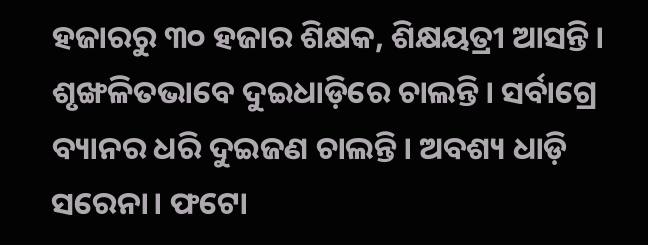ହଜାରରୁ ୩୦ ହଜାର ଶିକ୍ଷକ, ଶିକ୍ଷୟତ୍ରୀ ଆସନ୍ତି। ଶୃଙ୍ଖଳିତଭାବେ ଦୁଇଧାଡ଼ିରେ ଚାଲନ୍ତି। ସର୍ବାଗ୍ରେ ବ୍ୟାନର ଧରି ଦୁଇଜଣ ଚାଲନ୍ତି। ଅବଶ୍ୟ ଧାଡ଼ି ସରେନା। ଫଟୋ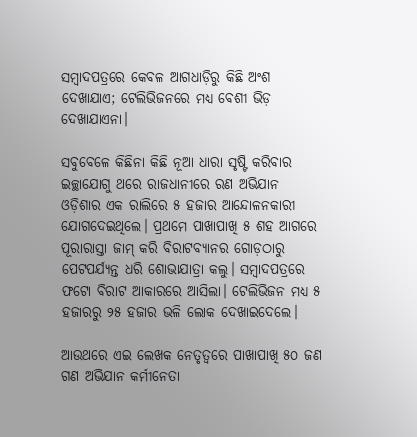ସମ୍ବାଦପତ୍ରରେ କେବଳ ଆଗଧାଡ଼ିରୁ କିଛି ଅଂଶ ଦେଖାଯାଏ; ଟେଲିଭିଜନରେ ମଧ୍ୟ ବେଶୀ ଭିଡ଼ ଦେଖାଯାଏନା।

ସବୁବେଳେ କିଛିନା କିଛି ନୂଆ ଧାରା ସୃଷ୍ଟି କରିବାର ଇଚ୍ଛାଯୋଗୁ ଥରେ ରାଜଧାନୀରେ ରଣ ଅଭିଯାନ ଓଡ଼ିଶାର ଏକ ରାଲିରେ ୫ ହଜାର ଆନ୍ଦୋଳନକାରୀ ଯୋଗଦେଇଥିଲେ। ପ୍ରଥମେ ପାଖାପାଖି ୫ ଶହ ଆଗରେ ପୂରାରାସ୍ତା ଜାମ୍ କରି ବିରାଟବ୍ୟାନର ଗୋଡ଼ଠାରୁ ପେଟପର୍ଯ୍ୟନ୍ତ ଧରି ଶୋଭାଯାତ୍ରା କଲୁ। ସମ୍ବାଦପତ୍ରରେ ଫଟୋ ବିରାଟ ଆକାରରେ ଆସିଲା। ଟେଲିଭିଜନ ମଧ୍ୟ ୫ ହଜାରରୁ ୨୫ ହଜାର ଭଳି ଲୋକ ଦେଖାଇଦେଲେ।

ଆଉଥରେ ଏଇ ଲେଖକ ନେତୃତ୍ୱରେ ପାଖାପାଖି ୫୦ ଜଣ ଗଣ ଅଭିଯାନ କର୍ମୀନେତା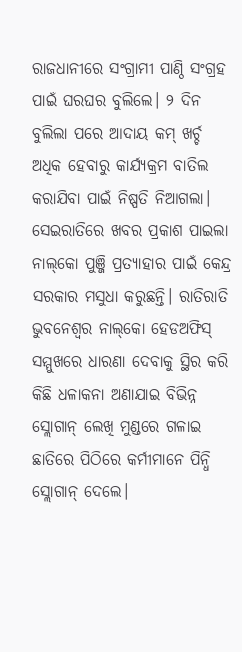ରାଜଧାନୀରେ ସଂଗ୍ରାମୀ ପାଣ୍ଠି ସଂଗ୍ରହ ପାଇଁ ଘରଘର ବୁଲିଲେ। ୨ ଦିନ ବୁଲିଲା ପରେ ଆଦାୟ କମ୍ ଖର୍ଚ୍ଚ ଅଧିକ ହେବାରୁ କାର୍ଯ୍ୟକ୍ରମ ବାତିଲ କରାଯିବା ପାଇଁ ନିଷ୍ପତି ନିଆଗଲା। ସେଇରାତିରେ ଖବର ପ୍ରକାଶ ପାଇଲା ନାଲ୍‌କୋ ପୁଞ୍ଜି ପ୍ରତ୍ୟାହାର ପାଇଁ କେନ୍ଦ୍ର ସରକାର ମସୁଧା କରୁଛନ୍ତି। ରାତିରାତି ଭୁବନେଶ୍ୱର ନାଲ୍‌କୋ ହେଡଅଫିସ୍ ସମ୍ମୁଖରେ ଧାରଣା ଦେବାକୁ ସ୍ଥିର କରି କିଛି ଧଳାକନା ଅଣାଯାଇ ବିଭିନ୍ନ ସ୍ଲୋଗାନ୍ ଲେଖି ମୁଣ୍ଡରେ ଗଳାଇ ଛାତିରେ ପିଠିରେ କର୍ମୀମାନେ ପିନ୍ଧି ସ୍ଲୋଗାନ୍ ଦେଲେ।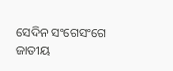ସେଦିନ ସଂଗେସଂଗେ ଜାତୀୟ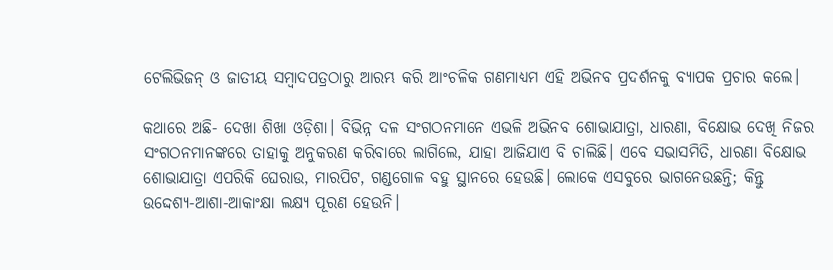ଟେଲିଭିଜନ୍ ଓ ଜାତୀୟ ସମ୍ବାଦପତ୍ରଠାରୁ ଆରମ୍ଭ କରି ଆଂଚଳିକ ଗଣମାଧ୍ୟମ ଏହି ଅଭିନବ ପ୍ରଦର୍ଶନକୁ ବ୍ୟାପକ ପ୍ରଚାର କଲେ।

କଥାରେ ଅଛି- ଦେଖା ଶିଖା ଓଡ଼ିଶା। ବିଭିନ୍ନ ଦଳ ସଂଗଠନମାନେ ଏଭଳି ଅଭିନବ ଶୋଭାଯାତ୍ରା, ଧାରଣା, ବିକ୍ଷୋଭ ଦେଖି ନିଜର ସଂଗଠନମାନଙ୍କରେ ତାହାକୁ ଅନୁକରଣ କରିବାରେ ଲାଗିଲେ, ଯାହା ଆଜିଯାଏ ବି ଚାଲିଛି। ଏବେ ସଭାସମିତି, ଧାରଣା ବିକ୍ଷୋଭ ଶୋଭାଯାତ୍ରା ଏପରିକି ଘେରାଉ, ମାରପିଟ, ଗଣ୍ଡଗୋଳ ବହୁ ସ୍ଥାନରେ ହେଉଛି। ଲୋକେ ଏସବୁରେ ଭାଗନେଉଛନ୍ତି; କିନ୍ତୁ ଉଦ୍ଦେଶ୍ୟ-ଆଶା-ଆକାଂକ୍ଷା ଲକ୍ଷ୍ୟ ପୂରଣ ହେଉନି।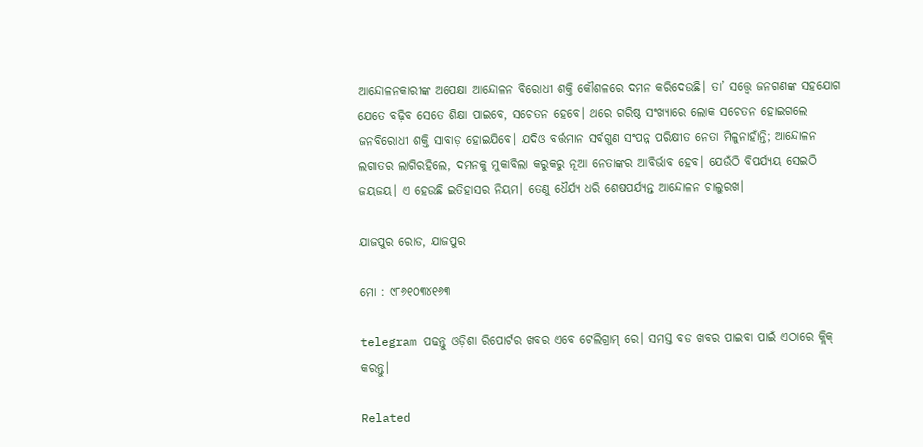ଆନ୍ଦୋଳନକାରୀଙ୍କ ଅପେକ୍ଷା ଆନ୍ଦୋଳନ ବିରୋଧୀ ଶକ୍ତି କୌଶଳରେ ଦମନ କରିଦେଉଛି। ତା’ ସତ୍ତ୍ୱେ ଜନଗଣଙ୍କ ସହଯୋଗ ଯେତେ ବଢ଼ିବ ସେତେ ଶିକ୍ଷା ପାଇବେ, ସଚେତନ ହେବେ। ଥରେ ଗରିଷ୍ଠ ସଂଖ୍ୟାରେ ଲୋକ ସଚେତନ ହୋଇଗଲେ ଜନବିରୋଧୀ ଶକ୍ତି ସାବାଡ଼ ହୋଇଯିବେ। ଯଦିଓ ବର୍ତ୍ତମାନ ସର୍ବଗୁଣ ସଂପନ୍ନ ପରିକ୍ଷୀତ ନେତା ମିଳୁନାହାଁନ୍ତି; ଆନ୍ଦୋଳନ ଲଗାତର ଲାଗିରହିଲେ, ଦମନକୁ ମୁକାବିଲା କରୁକରୁ ନୂଆ ନେତାଙ୍କର ଆବିର୍ଭାବ ହେବ। ଯେଉଁଠି ବିପର୍ଯ୍ୟୟ ସେଇଠି ଜୟଜୟ। ଏ ହେଉଛି ଇତିହାସର ନିୟମ। ତେଣୁ ଧୈର୍ଯ୍ୟ ଧରି ଶେଷପର୍ଯ୍ୟନ୍ତ ଆନ୍ଦୋଳନ ଚାଲୁରଖ।

ଯାଜପୁର ରୋଡ, ଯାଜପୁର

ମୋ : ୯୮୬୧୦୩୪୧୬୩

telegram ପଢନ୍ତୁ ଓଡ଼ିଶା ରିପୋର୍ଟର ଖବର ଏବେ ଟେଲିଗ୍ରାମ୍ ରେ। ସମସ୍ତ ବଡ ଖବର ପାଇବା ପାଇଁ ଏଠାରେ କ୍ଲିକ୍ କରନ୍ତୁ।

Related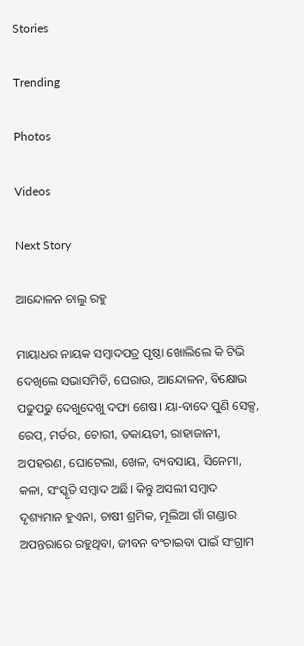Stories

Trending

Photos

Videos

Next Story

ଆନ୍ଦୋଳନ ଚାଲୁ ରହୁ

ମାୟାଧର ନାୟକ ସମ୍ବାଦପତ୍ର ପୃଷ୍ଠା ଖୋଲିଲେ କି ଟିଭି ଦେଖିଲେ ସଭାସମିତି, ଘେରାଉ, ଆନ୍ଦୋଳନ, ବିକ୍ଷୋଭ ପଢୁପଢୁ ଦେଖୁଦେଖୁ ଦଫା ଶେଷ। ୟା-ବାଦେ ପୁଣି ସେକ୍ସ, ରେପ୍, ମର୍ଡର, ଚୋରୀ, ଡକାୟତୀ, ରାହାଜାନୀ, ଅପହରଣ, ଘୋଟେଲା, ଖେଳ, ବ୍ୟବସାୟ, ସିନେମା, କଳା, ସଂସ୍କୃତି ସମ୍ବାଦ ଅଛି। କିନ୍ତୁ ଅସଲୀ ସମ୍ବାଦ ଦୃଶ୍ୟମାନ ହୁଏନା, ଚାଷୀ ଶ୍ରମିକ, ମୂଲିଆ ଗାଁ ଗଣ୍ଡାର ଅପନ୍ତରାରେ ରହୁଥିବା, ଜୀବନ ବଂଚାଇବା ପାଇଁ ସଂଗ୍ରାମ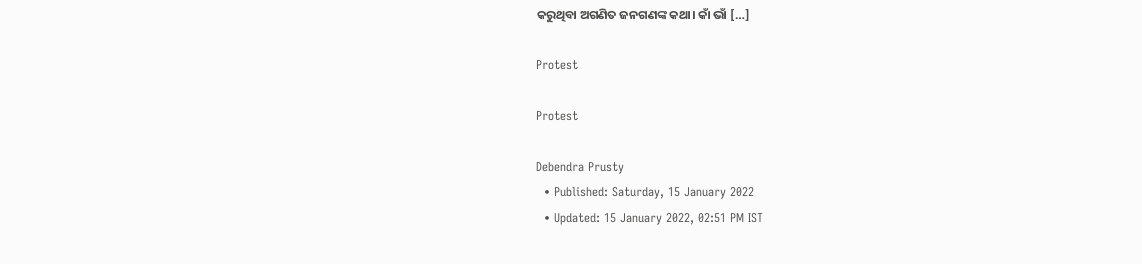କରୁଥିବା ଅଗଣିତ ଜନଗଣଙ୍କ କଥା। କାଁ ଭାଁ […]

Protest

Protest

Debendra Prusty
  • Published: Saturday, 15 January 2022
  • Updated: 15 January 2022, 02:51 PM IST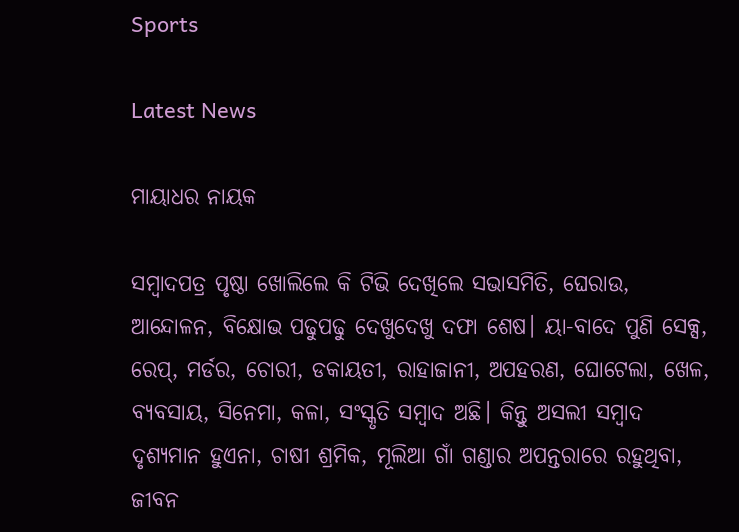Sports

Latest News

ମାୟାଧର ନାୟକ

ସମ୍ବାଦପତ୍ର ପୃଷ୍ଠା ଖୋଲିଲେ କି ଟିଭି ଦେଖିଲେ ସଭାସମିତି, ଘେରାଉ, ଆନ୍ଦୋଳନ, ବିକ୍ଷୋଭ ପଢୁପଢୁ ଦେଖୁଦେଖୁ ଦଫା ଶେଷ। ୟା-ବାଦେ ପୁଣି ସେକ୍ସ, ରେପ୍, ମର୍ଡର, ଚୋରୀ, ଡକାୟତୀ, ରାହାଜାନୀ, ଅପହରଣ, ଘୋଟେଲା, ଖେଳ, ବ୍ୟବସାୟ, ସିନେମା, କଳା, ସଂସ୍କୃତି ସମ୍ବାଦ ଅଛି। କିନ୍ତୁ ଅସଲୀ ସମ୍ବାଦ ଦୃଶ୍ୟମାନ ହୁଏନା, ଚାଷୀ ଶ୍ରମିକ, ମୂଲିଆ ଗାଁ ଗଣ୍ଡାର ଅପନ୍ତରାରେ ରହୁଥିବା, ଜୀବନ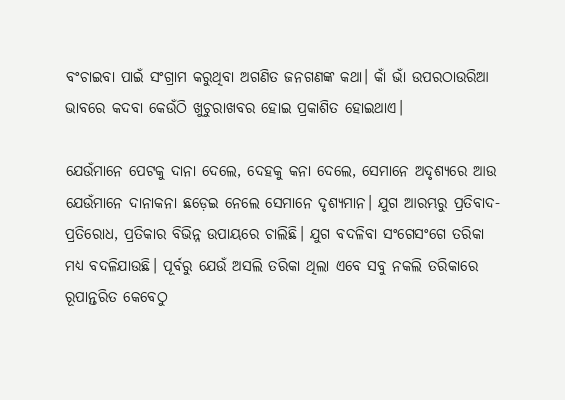ବଂଚାଇବା ପାଇଁ ସଂଗ୍ରାମ କରୁଥିବା ଅଗଣିତ ଜନଗଣଙ୍କ କଥା। କାଁ ଭାଁ ଉପରଠାଉରିଆ ଭାବରେ କଦବା କେଉଁଠି ଖୁଚୁରାଖବର ହୋଇ ପ୍ରକାଶିତ ହୋଇଥାଏ।

ଯେଉଁମାନେ ପେଟକୁ ଦାନା ଦେଲେ, ଦେହକୁ କନା ଦେଲେ, ସେମାନେ ଅଦୃଶ୍ୟରେ ଆଉ ଯେଉଁମାନେ ଦାନାକନା ଛଡ଼େଇ ନେଲେ ସେମାନେ ଦୃଶ୍ୟମାନ। ଯୁଗ ଆରମ୍ଭରୁ ପ୍ରତିବାଦ-ପ୍ରତିରୋଧ, ପ୍ରତିକାର ବିଭିନ୍ନ ଉପାୟରେ ଚାଲିଛି। ଯୁଗ ବଦଳିବା ସଂଗେସଂଗେ ତରିକା ମଧ୍ୟ ବଦଳିଯାଉଛି। ପୂର୍ବରୁ ଯେଉଁ ଅସଲି ତରିକା ଥିଲା ଏବେ ସବୁ ନକଲି ତରିକାରେ ରୂପାନ୍ତରିତ କେବେଠୁ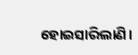ହୋଇସାରିଲାଣି।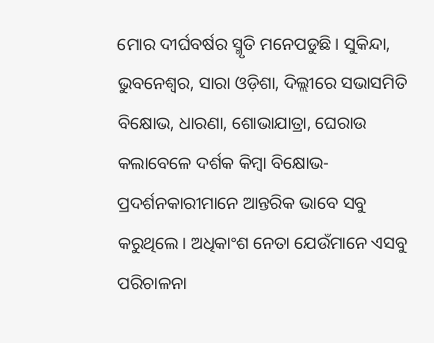ମୋର ଦୀର୍ଘବର୍ଷର ସ୍ମୃତି ମନେପଡୁଛି। ସୁକିନ୍ଦା, ଭୁବନେଶ୍ୱର, ସାରା ଓଡ଼ିଶା, ଦିଲ୍ଲୀରେ ସଭାସମିତି ବିକ୍ଷୋଭ, ଧାରଣା, ଶୋଭାଯାତ୍ରା, ଘେରାଉ କଲାବେଳେ ଦର୍ଶକ କିମ୍ବା ବିକ୍ଷୋଭ- ପ୍ରଦର୍ଶନକାରୀମାନେ ଆନ୍ତରିକ ଭାବେ ସବୁ କରୁଥିଲେ। ଅଧିକାଂଶ ନେତା ଯେଉଁମାନେ ଏସବୁ ପରିଚାଳନା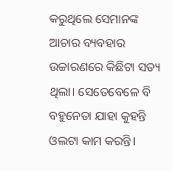କରୁଥିଲେ ସେମାନଙ୍କ ଆଚାର ବ୍ୟବହାର ଉଚ୍ଚାରଣରେ କିଛିଟା ସତ୍ୟ ଥିଲା। ସେତେବେଳେ ବି ବହୁନେତା ଯାହା କୁହନ୍ତି ଓଲଟା କାମ କରନ୍ତି।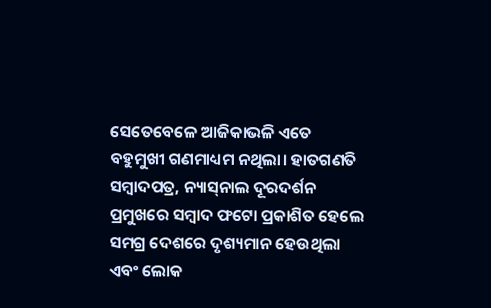ସେତେବେଳେ ଆଜିକାଭଳି ଏତେ ବହୁମୁଖୀ ଗଣମାଧ୍ୟମ ନଥିଲା। ହାତଗଣତି ସମ୍ବାଦପତ୍ର, ନ୍ୟାସ୍‌ନାଲ ଦୂରଦର୍ଶନ ପ୍ରମୁଖରେ ସମ୍ବାଦ ଫଟୋ ପ୍ରକାଶିତ ହେଲେ ସମଗ୍ର ଦେଶରେ ଦୃଶ୍ୟମାନ ହେଉଥିଲା ଏବଂ ଲୋକ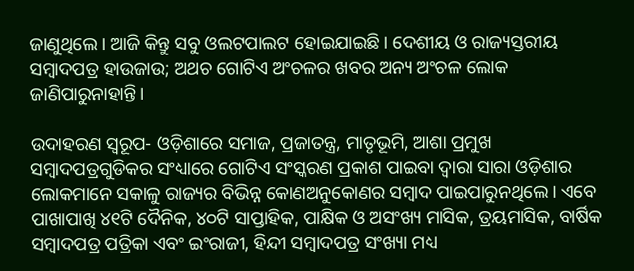ଜାଣୁଥିଲେ। ଆଜି କିନ୍ତୁ ସବୁ ଓଲଟପାଲଟ ହୋଇଯାଇଛି। ଦେଶୀୟ ଓ ରାଜ୍ୟସ୍ତରୀୟ ସମ୍ବାଦପତ୍ର ହାଉଜାଉ; ଅଥଚ ଗୋଟିଏ ଅଂଚଳର ଖବର ଅନ୍ୟ ଅଂଚଳ ଲୋକ ଜାଣିପାରୁନାହାନ୍ତି।

ଉଦାହରଣ ସ୍ୱରୂପ- ଓଡ଼ିଶାରେ ସମାଜ, ପ୍ରଜାତନ୍ତ୍ର, ମାତୃଭୂମି, ଆଶା ପ୍ରମୁଖ ସମ୍ବାଦପତ୍ରଗୁଡିକର ସଂଧ୍ୟାରେ ଗୋଟିଏ ସଂସ୍କରଣ ପ୍ରକାଶ ପାଇବା ଦ୍ୱାରା ସାରା ଓଡ଼ିଶାର ଲୋକମାନେ ସକାଳୁ ରାଜ୍ୟର ବିଭିନ୍ନ କୋଣଅନୁକୋଣର ସମ୍ବାଦ ପାଇପାରୁନଥିଲେ। ଏବେ ପାଖାପାଖି ୪୧ଟି ଦୈନିକ, ୪୦ଟି ସାପ୍ତାହିକ, ପାକ୍ଷିକ ଓ ଅସଂଖ୍ୟ ମାସିକ, ତ୍ରୟମାସିକ, ବାର୍ଷିକ ସମ୍ବାଦପତ୍ର ପତ୍ରିକା ଏବଂ ଇଂରାଜୀ, ହିନ୍ଦୀ ସମ୍ବାଦପତ୍ର ସଂଖ୍ୟା ମଧ୍ୟ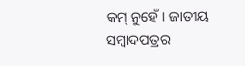କମ୍ ନୁହେଁ। ଜାତୀୟ ସମ୍ବାଦପତ୍ରର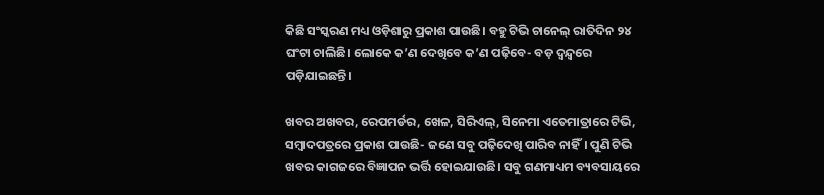କିଛି ସଂସ୍କରଣ ମଧ୍ୟ ଓଡ଼ିଶାରୁ ପ୍ରକାଶ ପାଉଛି। ବହୁ ଟିଭି ଚାନେଲ୍ ରାତିଦିନ ୨୪ ଘଂଟା ଚାଲିଛି। ଲୋକେ କ’ଣ ଦେଖିବେ କ’ଣ ପଢ଼ିବେ- ବଡ଼ ଦ୍ୱନ୍ଦ୍ୱରେ ପଡ଼ିଯାଇଛନ୍ତି।

ଖବର ଅଖବର, ରେପମର୍ଡର, ଖେଳ, ସିରିଏଲ୍, ସିନେମା ଏତେମାତ୍ରାରେ ଟିଭି, ସମ୍ବାଦପତ୍ରରେ ପ୍ରକାଶ ପାଉଛି- ଜଣେ ସବୁ ପଢ଼ିଦେଖି ପାରିବ ନାହିଁ। ପୁଣି ଟିଭି ଖବର କାଗଜରେ ବିଜ୍ଞାପନ ଭର୍ତ୍ତି ହୋଇଯାଉଛି। ସବୁ ଗଣମାଧ୍ୟମ ବ୍ୟବସାୟରେ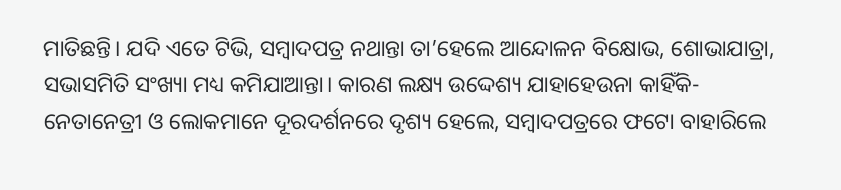ମାତିଛନ୍ତି। ଯଦି ଏତେ ଟିଭି, ସମ୍ବାଦପତ୍ର ନଥାନ୍ତା ତା’ହେଲେ ଆନ୍ଦୋଳନ ବିକ୍ଷୋଭ, ଶୋଭାଯାତ୍ରା, ସଭାସମିତି ସଂଖ୍ୟା ମଧ୍ୟ କମିଯାଆନ୍ତା। କାରଣ ଲକ୍ଷ୍ୟ ଉଦ୍ଦେଶ୍ୟ ଯାହାହେଉନା କାହିଁକି- ନେତାନେତ୍ରୀ ଓ ଲୋକମାନେ ଦୂରଦର୍ଶନରେ ଦୃଶ୍ୟ ହେଲେ, ସମ୍ବାଦପତ୍ରରେ ଫଟୋ ବାହାରିଲେ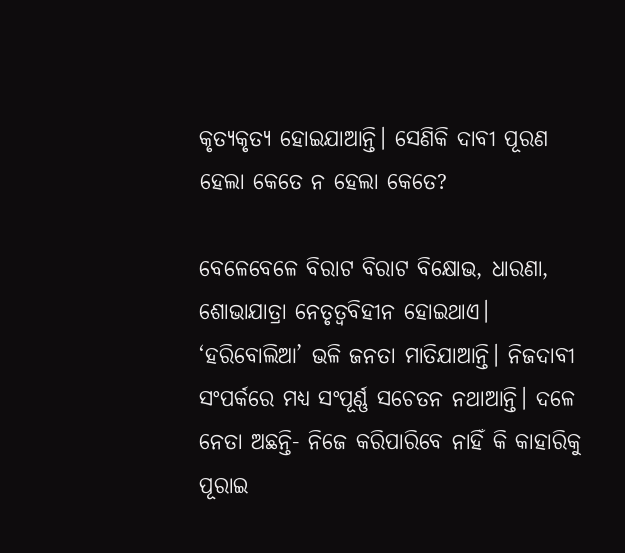କୃତ୍ୟକୃତ୍ୟ ହୋଇଯାଆନ୍ତି। ସେଣିକି ଦାବୀ ପୂରଣ ହେଲା କେତେ ନ ହେଲା କେତେ?

ବେଳେବେଳେ ବିରାଟ ବିରାଟ ବିକ୍ଷୋଭ, ଧାରଣା, ଶୋଭାଯାତ୍ରା ନେତୃତ୍ୱବିହୀନ ହୋଇଥାଏ। ‘ହରିବୋଲିଆ’ ଭଳି ଜନତା ମାତିଯାଆନ୍ତି। ନିଜଦାବୀ ସଂପର୍କରେ ମଧ୍ୟ ସଂପୂର୍ଣ୍ଣ ସଚେତନ ନଥାଆନ୍ତି। ଦଳେ ନେତା ଅଛନ୍ତି- ନିଜେ କରିପାରିବେ ନାହିଁ କି କାହାରିକୁ ପୂରାଇ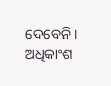ଦେବେନି। ଅଧିକାଂଶ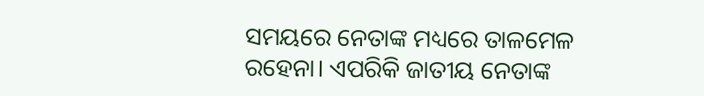ସମୟରେ ନେତାଙ୍କ ମଧ୍ୟରେ ତାଳମେଳ ରହେନା। ଏପରିକି ଜାତୀୟ ନେତାଙ୍କ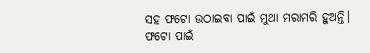ସହ ଫଟୋ ଉଠାଇବା ପାଇଁ ମୁଥା ମରାମରି ହୁଅନ୍ତି। ଫଟୋ ପାଇଁ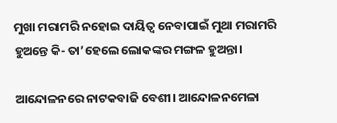ମୁଖା ମରାମରି ନହୋଇ ଦାୟିତ୍ୱ ନେବାପାଇଁ ମୁଥା ମରାମରି ହୁଅନ୍ତେ କି- ତା’ହେଲେ ଲୋକଙ୍କର ମଙ୍ଗଳ ହୁଅନ୍ତା।

ଆନ୍ଦୋଳନରେ ନାଟକବାଜି ବେଶୀ। ଆନ୍ଦୋଳନମେଳା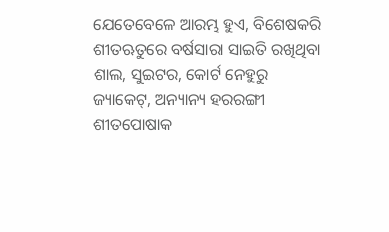ଯେତେବେଳେ ଆରମ୍ଭ ହୁଏ, ବିଶେଷକରି ଶୀତଋତୁରେ ବର୍ଷସାରା ସାଇତି ରଖିଥିବା ଶାଲ, ସୁଇଟର, କୋର୍ଟ ନେହୁରୁ ଜ୍ୟାକେଟ୍, ଅନ୍ୟାନ୍ୟ ହରରଙ୍ଗୀ ଶୀତପୋଷାକ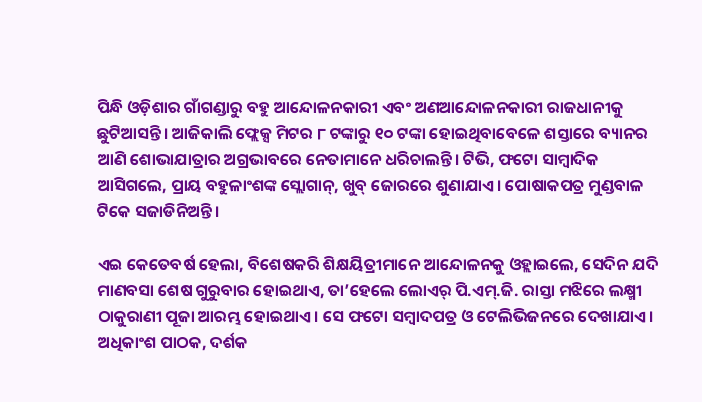ପିନ୍ଧି ଓଡ଼ିଶାର ଗାଁଗଣ୍ଡାରୁ ବହୁ ଆନ୍ଦୋଳନକାରୀ ଏବଂ ଅଣଆନ୍ଦୋଳନକାରୀ ରାଜଧାନୀକୁ ଛୁଟିଆସନ୍ତି। ଆଜିକାଲି ଫ୍ଲେକ୍ସ ମିଟର ୮ ଟଙ୍କାରୁ ୧୦ ଟଙ୍କା ହୋଇଥିବାବେଳେ ଶସ୍ତାରେ ବ୍ୟାନର ଆଣି ଶୋଭାଯାତ୍ରାର ଅଗ୍ରଭାବରେ ନେତାମାନେ ଧରିଚାଲନ୍ତି। ଟିଭି, ଫଟୋ ସାମ୍ବାଦିକ ଆସିଗଲେ, ପ୍ରାୟ ବହୁଳାଂଶଙ୍କ ସ୍ଲୋଗାନ୍, ଖୁବ୍ ଜୋରରେ ଶୁଣାଯାଏ। ପୋଷାକପତ୍ର ମୁଣ୍ଡବାଳ ଟିକେ ସଜାଡିନିଅନ୍ତି।

ଏଇ କେତେବର୍ଷ ହେଲା, ବିଶେଷକରି ଶିକ୍ଷୟିତ୍ରୀମାନେ ଆନ୍ଦୋଳନକୁ ଓହ୍ଲାଇଲେ, ସେଦିନ ଯଦି ମାଣବସା ଶେଷ ଗୁରୁବାର ହୋଇଥାଏ, ତା’ହେଲେ ଲୋଏର୍ ପି.ଏମ୍.ଜି. ରାସ୍ତା ମଝିରେ ଲକ୍ଷ୍ମୀ ଠାକୁରାଣୀ ପୂଜା ଆରମ୍ଭ ହୋଇଥାଏ। ସେ ଫଟୋ ସମ୍ବାଦପତ୍ର ଓ ଟେଲିଭିଜନରେ ଦେଖାଯାଏ। ଅଧିକାଂଶ ପାଠକ, ଦର୍ଶକ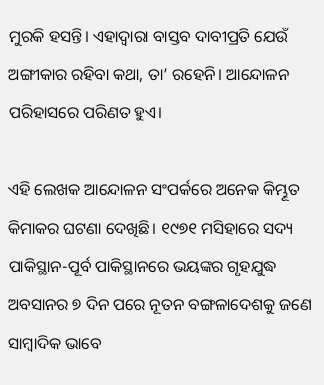ମୁରକି ହସନ୍ତି। ଏହାଦ୍ୱାରା ବାସ୍ତବ ଦାବୀପ୍ରତି ଯେଉଁ ଅଙ୍ଗୀକାର ରହିବା କଥା, ତା’ ରହେନି। ଆନ୍ଦୋଳନ ପରିହାସରେ ପରିଣତ ହୁଏ।

ଏହି ଲେଖକ ଆନ୍ଦୋଳନ ସଂପର୍କରେ ଅନେକ କିମ୍ଭୂତ କିମାକର ଘଟଣା ଦେଖିଛି। ୧୯୭୧ ମସିହାରେ ସଦ୍ୟ ପାକିସ୍ଥାନ-ପୂର୍ବ ପାକିସ୍ଥାନରେ ଭୟଙ୍କର ଗୃହଯୁଦ୍ଧ ଅବସାନର ୭ ଦିନ ପରେ ନୂତନ ବଙ୍ଗଳାଦେଶକୁ ଜଣେ ସାମ୍ବାଦିକ ଭାବେ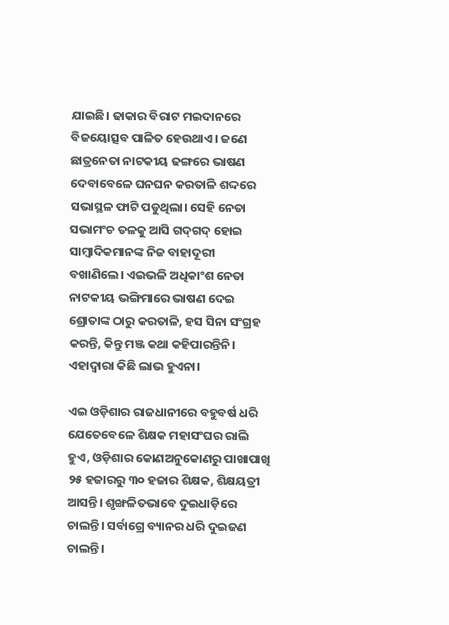ଯାଇଛି। ଢାକାର ବିରାଟ ମଇଦାନରେ ବିଜୟୋତ୍ସବ ପାଳିତ ହେଉଥାଏ। ଜଣେ ଛାତ୍ରନେତା ନାଟକୀୟ ଢଙ୍ଗରେ ଭାଷଣ ଦେବାବେଳେ ଘନଘନ କରତାଳି ଶଦ୍ଦରେ ସଭାସ୍ଥଳ ଫାଟି ପଡୁଥିଲା। ସେହି ନେତା ସଭାମଂଚ ତଳକୁ ଆସି ଗଦ୍‌ଗଦ୍ ହୋଇ ସାମ୍ବାଦିକମାନଙ୍କ ନିଜ ବାହାଦୂରୀ ବଖାଣିଲେ। ଏଇଭଳି ଅଧିକାଂଶ ନେତା ନାଟକୀୟ ଭଙ୍ଗିମାରେ ଭାଷଣ ଦେଇ ଶ୍ରୋତାଙ୍କ ଠାରୁ କରତାଳି, ହସ ସିନା ସଂଗ୍ରହ କରନ୍ତି, କିନ୍ତୁ ମଞ୍ଜ କଥା କହିପାରନ୍ତିନି। ଏହାଦ୍ୱାରା କିଛି ଲାଭ ହୁଏନା।

ଏଇ ଓଡ଼ିଶାର ରାଜଧାନୀରେ ବହୁବର୍ଷ ଧରି ଯେତେବେଳେ ଶିକ୍ଷକ ମହାସଂଘର ରାଲି ହୁଏ, ଓଡ଼ିଶାର କୋଣଅନୁକୋଣରୁ ପାଖାପାଖି ୨୫ ହଜାରରୁ ୩୦ ହଜାର ଶିକ୍ଷକ, ଶିକ୍ଷୟତ୍ରୀ ଆସନ୍ତି। ଶୃଙ୍ଖଳିତଭାବେ ଦୁଇଧାଡ଼ିରେ ଚାଲନ୍ତି। ସର୍ବାଗ୍ରେ ବ୍ୟାନର ଧରି ଦୁଇଜଣ ଚାଲନ୍ତି।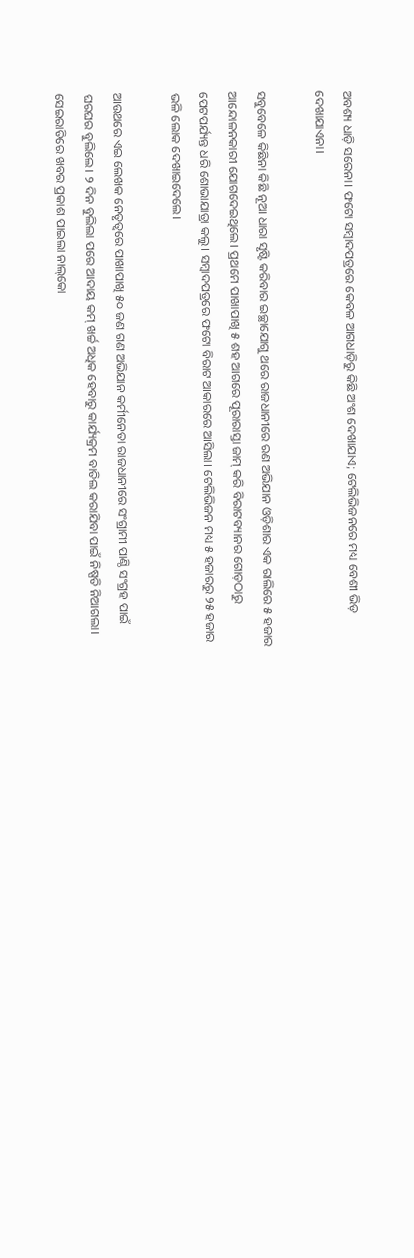ଅବଶ୍ୟ ଧାଡ଼ି ସରେନା। ଫଟୋ ସମ୍ବାଦପତ୍ରରେ କେବଳ ଆଗଧାଡ଼ିରୁ କିଛି ଅଂଶ ଦେଖାଯାଏ; ଟେଲିଭିଜନରେ ମଧ୍ୟ ବେଶୀ ଭିଡ଼ ଦେଖାଯାଏନା।

ସବୁବେଳେ କିଛିନା କିଛି ନୂଆ ଧାରା ସୃଷ୍ଟି କରିବାର ଇଚ୍ଛାଯୋଗୁ ଥରେ ରାଜଧାନୀରେ ରଣ ଅଭିଯାନ ଓଡ଼ିଶାର ଏକ ରାଲିରେ ୫ ହଜାର ଆନ୍ଦୋଳନକାରୀ ଯୋଗଦେଇଥିଲେ। ପ୍ରଥମେ ପାଖାପାଖି ୫ ଶହ ଆଗରେ ପୂରାରାସ୍ତା ଜାମ୍ କରି ବିରାଟବ୍ୟାନର ଗୋଡ଼ଠାରୁ ପେଟପର୍ଯ୍ୟନ୍ତ ଧରି ଶୋଭାଯାତ୍ରା କଲୁ। ସମ୍ବାଦପତ୍ରରେ ଫଟୋ ବିରାଟ ଆକାରରେ ଆସିଲା। ଟେଲିଭିଜନ ମଧ୍ୟ ୫ ହଜାରରୁ ୨୫ ହଜାର ଭଳି ଲୋକ ଦେଖାଇଦେଲେ।

ଆଉଥରେ ଏଇ ଲେଖକ ନେତୃତ୍ୱରେ ପାଖାପାଖି ୫୦ ଜଣ ଗଣ ଅଭିଯାନ କର୍ମୀନେତା ରାଜଧାନୀରେ ସଂଗ୍ରାମୀ ପାଣ୍ଠି ସଂଗ୍ରହ ପାଇଁ ଘରଘର ବୁଲିଲେ। ୨ ଦିନ ବୁଲିଲା ପରେ ଆଦାୟ କମ୍ ଖର୍ଚ୍ଚ ଅଧିକ ହେବାରୁ କାର୍ଯ୍ୟକ୍ରମ ବାତିଲ କରାଯିବା ପାଇଁ ନିଷ୍ପତି ନିଆଗଲା। ସେଇରାତିରେ ଖବର ପ୍ରକାଶ ପାଇଲା ନାଲ୍‌କୋ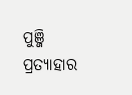ପୁଞ୍ଜି ପ୍ରତ୍ୟାହାର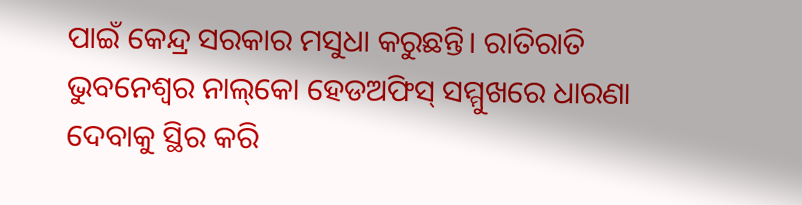ପାଇଁ କେନ୍ଦ୍ର ସରକାର ମସୁଧା କରୁଛନ୍ତି। ରାତିରାତି ଭୁବନେଶ୍ୱର ନାଲ୍‌କୋ ହେଡଅଫିସ୍ ସମ୍ମୁଖରେ ଧାରଣା ଦେବାକୁ ସ୍ଥିର କରି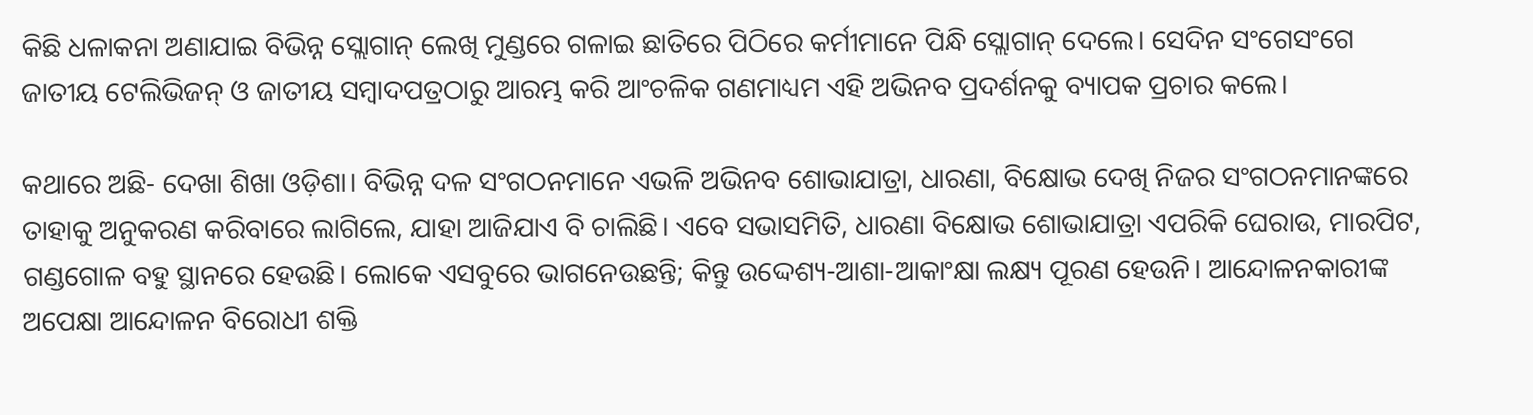କିଛି ଧଳାକନା ଅଣାଯାଇ ବିଭିନ୍ନ ସ୍ଲୋଗାନ୍ ଲେଖି ମୁଣ୍ଡରେ ଗଳାଇ ଛାତିରେ ପିଠିରେ କର୍ମୀମାନେ ପିନ୍ଧି ସ୍ଲୋଗାନ୍ ଦେଲେ। ସେଦିନ ସଂଗେସଂଗେ ଜାତୀୟ ଟେଲିଭିଜନ୍ ଓ ଜାତୀୟ ସମ୍ବାଦପତ୍ରଠାରୁ ଆରମ୍ଭ କରି ଆଂଚଳିକ ଗଣମାଧ୍ୟମ ଏହି ଅଭିନବ ପ୍ରଦର୍ଶନକୁ ବ୍ୟାପକ ପ୍ରଚାର କଲେ।

କଥାରେ ଅଛି- ଦେଖା ଶିଖା ଓଡ଼ିଶା। ବିଭିନ୍ନ ଦଳ ସଂଗଠନମାନେ ଏଭଳି ଅଭିନବ ଶୋଭାଯାତ୍ରା, ଧାରଣା, ବିକ୍ଷୋଭ ଦେଖି ନିଜର ସଂଗଠନମାନଙ୍କରେ ତାହାକୁ ଅନୁକରଣ କରିବାରେ ଲାଗିଲେ, ଯାହା ଆଜିଯାଏ ବି ଚାଲିଛି। ଏବେ ସଭାସମିତି, ଧାରଣା ବିକ୍ଷୋଭ ଶୋଭାଯାତ୍ରା ଏପରିକି ଘେରାଉ, ମାରପିଟ, ଗଣ୍ଡଗୋଳ ବହୁ ସ୍ଥାନରେ ହେଉଛି। ଲୋକେ ଏସବୁରେ ଭାଗନେଉଛନ୍ତି; କିନ୍ତୁ ଉଦ୍ଦେଶ୍ୟ-ଆଶା-ଆକାଂକ୍ଷା ଲକ୍ଷ୍ୟ ପୂରଣ ହେଉନି। ଆନ୍ଦୋଳନକାରୀଙ୍କ ଅପେକ୍ଷା ଆନ୍ଦୋଳନ ବିରୋଧୀ ଶକ୍ତି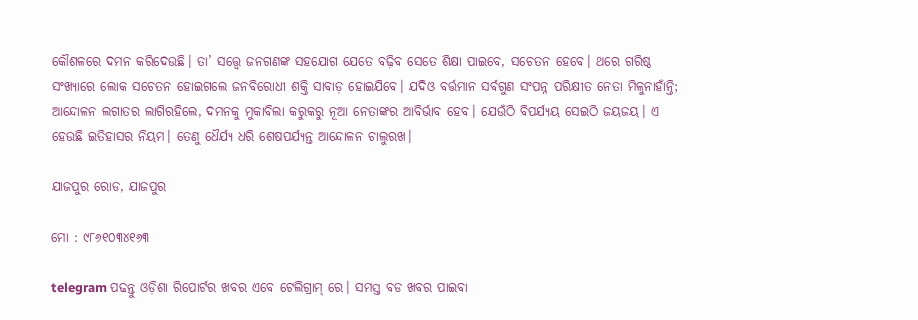କୌଶଳରେ ଦମନ କରିଦେଉଛି। ତା’ ସତ୍ତ୍ୱେ ଜନଗଣଙ୍କ ସହଯୋଗ ଯେତେ ବଢ଼ିବ ସେତେ ଶିକ୍ଷା ପାଇବେ, ସଚେତନ ହେବେ। ଥରେ ଗରିଷ୍ଠ ସଂଖ୍ୟାରେ ଲୋକ ସଚେତନ ହୋଇଗଲେ ଜନବିରୋଧୀ ଶକ୍ତି ସାବାଡ଼ ହୋଇଯିବେ। ଯଦିଓ ବର୍ତ୍ତମାନ ସର୍ବଗୁଣ ସଂପନ୍ନ ପରିକ୍ଷୀତ ନେତା ମିଳୁନାହାଁନ୍ତି; ଆନ୍ଦୋଳନ ଲଗାତର ଲାଗିରହିଲେ, ଦମନକୁ ମୁକାବିଲା କରୁକରୁ ନୂଆ ନେତାଙ୍କର ଆବିର୍ଭାବ ହେବ। ଯେଉଁଠି ବିପର୍ଯ୍ୟୟ ସେଇଠି ଜୟଜୟ। ଏ ହେଉଛି ଇତିହାସର ନିୟମ। ତେଣୁ ଧୈର୍ଯ୍ୟ ଧରି ଶେଷପର୍ଯ୍ୟନ୍ତ ଆନ୍ଦୋଳନ ଚାଲୁରଖ।

ଯାଜପୁର ରୋଡ, ଯାଜପୁର

ମୋ : ୯୮୬୧୦୩୪୧୬୩

telegram ପଢନ୍ତୁ ଓଡ଼ିଶା ରିପୋର୍ଟର ଖବର ଏବେ ଟେଲିଗ୍ରାମ୍ ରେ। ସମସ୍ତ ବଡ ଖବର ପାଇବା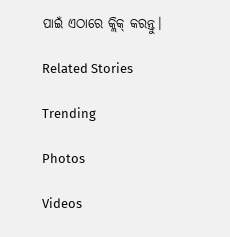ପାଇଁ ଏଠାରେ କ୍ଲିକ୍ କରନ୍ତୁ।

Related Stories

Trending

Photos

Videos